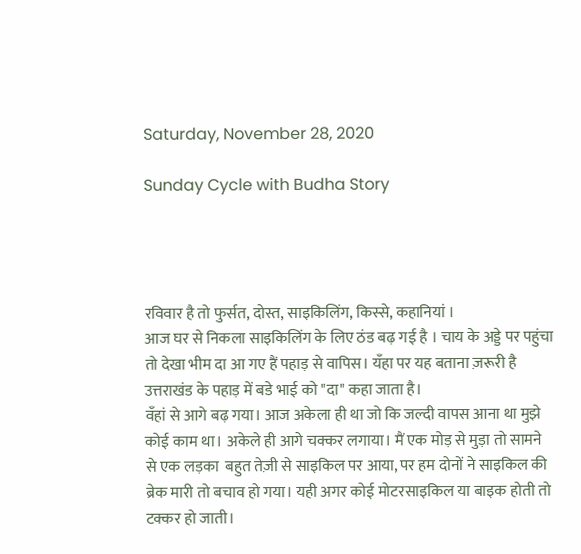Saturday, November 28, 2020

Sunday Cycle with Budha Story




रविवार है तो फुर्सत, दोस्त, साइकिलिंग, किस्से, कहानियां ।
आज घर से निकला साइकिलिंग के लिए ठंड बढ़ गई है । चाय के अड्डे पर पहुंचा तो देखा भीम दा आ गए हैं पहाड़ से वापिस। यँहा पर यह बताना ज़रूरी है उत्तराखंड के पहाड़ में बडे भाई को "दा" कहा जाता है।
वँहां से आगे बढ़ गया। आज अकेला ही था जो कि जल्दी वापस आना था मुझे कोई काम था। अकेले ही आगे चक्कर लगाया। मैं एक मोड़ से मुड़ा तो सामने से एक लड़का  बहुत तेज़ी से साइकिल पर आया, पर हम दोनों ने साइकिल की ब्रेक मारी तो बचाव हो गया। यही अगर कोई मोटरसाइकिल या बाइक होती तो टक्कर हो जाती।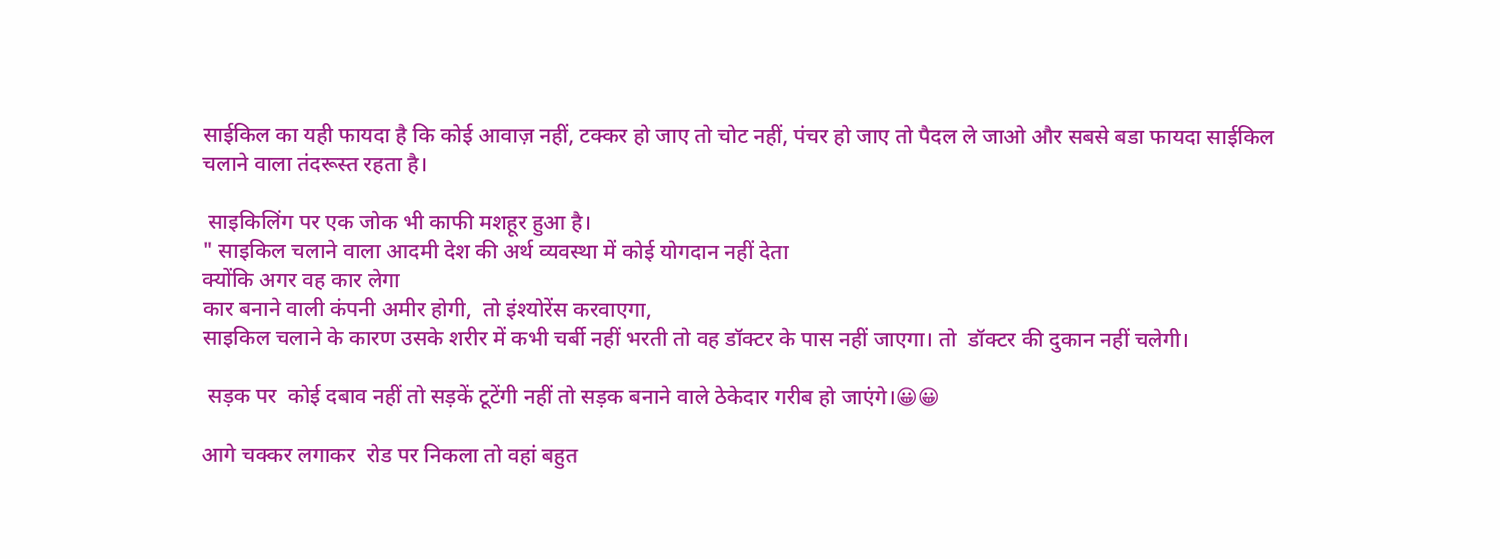साईकिल का यही फायदा है कि कोई आवाज़ नहीं, टक्कर हो जाए तो चोट नहीं, पंचर हो जाए तो पैदल ले जाओ और सबसे बडा फायदा साईकिल चलाने वाला तंदरूस्त रहता है।

 साइकिलिंग पर एक जोक भी काफी मशहूर हुआ है।
" साइकिल चलाने वाला आदमी देश की अर्थ व्यवस्था में कोई योगदान नहीं देता
क्योंकि अगर वह कार लेगा
कार बनाने वाली कंपनी अमीर होगी,  तो इंश्योरेंस करवाएगा,
साइकिल चलाने के कारण उसके शरीर में कभी चर्बी नहीं भरती तो वह डॉक्टर के पास नहीं जाएगा। तो  डॉक्टर की दुकान नहीं चलेगी।

 सड़क पर  कोई दबाव नहीं तो सड़कें टूटेंगी नहीं तो सड़क बनाने वाले ठेकेदार गरीब हो जाएंगे।😀😀

आगे चक्कर लगाकर  रोड पर निकला तो वहां बहुत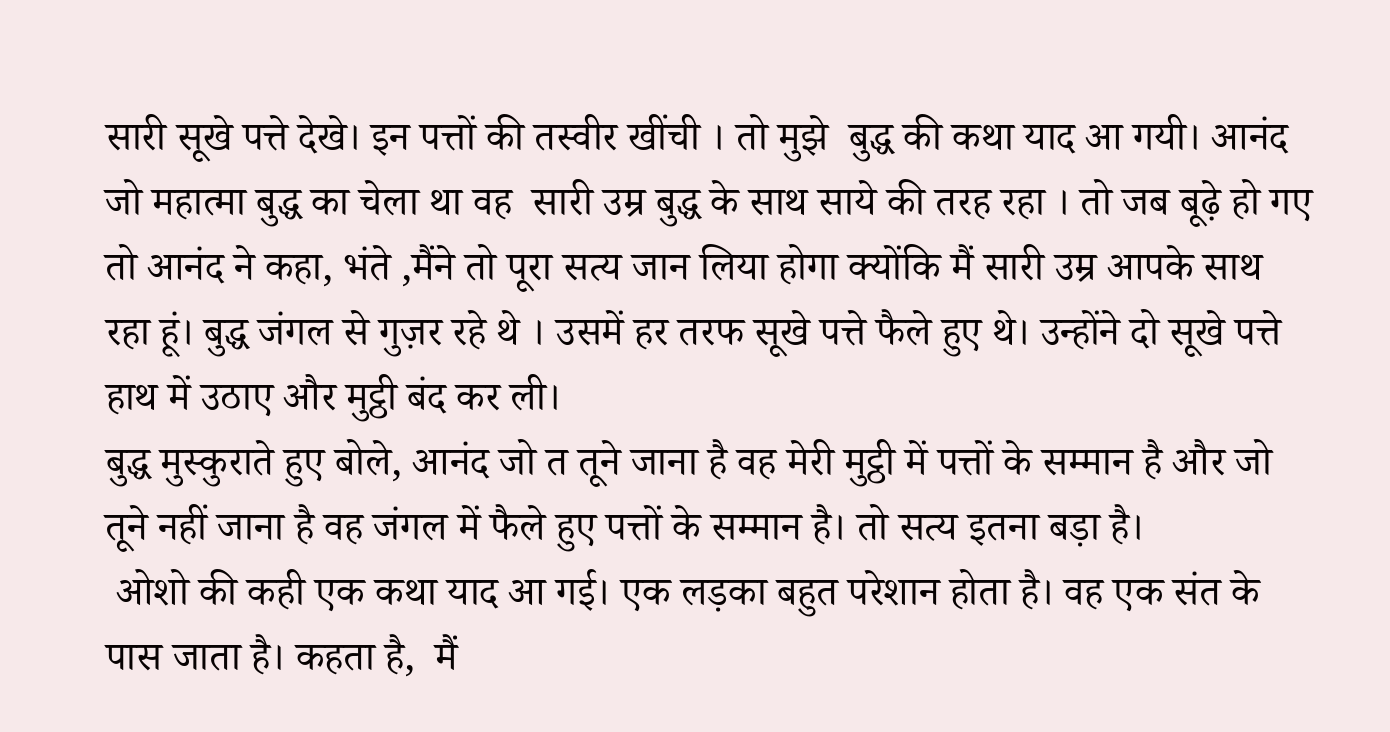सारी सूखे पत्ते देखे। इन पत्तों की तस्वीर खींची । तो मुझे  बुद्ध की कथा याद आ गयी। आनंद जो महात्मा बुद्ध का चेला था वह  सारी उम्र बुद्ध के साथ साये की तरह रहा । तो जब बूढ़े हो गए तो आनंद ने कहा, भंते ,मैंने तो पूरा सत्य जान लिया होगा क्योंकि मैं सारी उम्र आपके साथ रहा हूं। बुद्ध जंगल से गुज़र रहे थे । उसमें हर तरफ सूखे पत्ते फैले हुए थे। उन्होंने दो सूखे पत्ते  हाथ में उठाए और मुट्ठी बंद कर ली।
बुद्ध मुस्कुराते हुए बोले, आनंद जो त तूने जाना है वह मेरी मुट्ठी में पत्तों के सम्मान है और जो तूने नहीं जाना है वह जंगल में फैले हुए पत्तों के सम्मान है। तो सत्य इतना बड़ा है।
 ओशो की कही एक कथा याद आ गई। एक लड़का बहुत परेशान होता है। वह एक संत के पास जाता है। कहता है,  मैं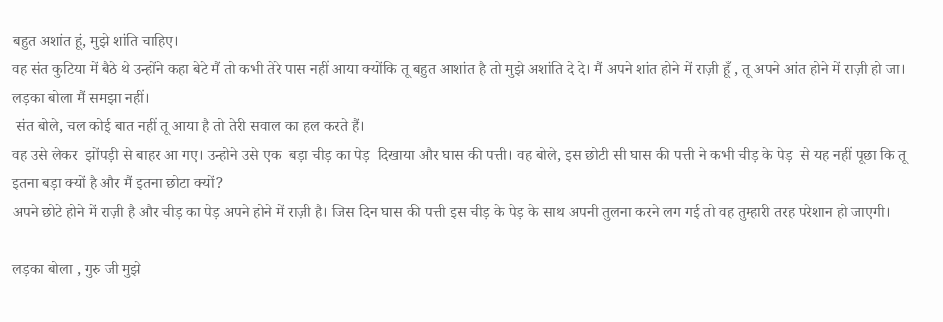बहुत अशांत हूं, मुझे शांति चाहिए।
वह संत कुटिया में बैठे थे उन्होंने कहा बेटे मैं तो कभी तेरे पास नहीं आया क्योंकि तू बहुत आशांत है तो मुझे अशांति दे दे। मैं अपने शांत होने में राज़ी हूँ , तू अपने आंत होने में राज़ी हो जा।
लड़का बोला मैं समझा नहीं।
 संत बोले, चल कोई बात नहीं तू आया है तो तेरी सवाल का हल करते हैं।
वह उसे लेकर  झोंपड़ी से बाहर आ गए। उन्होने उसे एक  बड़ा चीड़ का पेड़  दिखाया और घास की पत्ती। वह बोले, इस छोटी सी घास की पत्ती ने कभी चीड़ के पेड़  से यह नहीं पूछा कि तू इतना बड़ा क्यों है और मैं इतना छोटा क्यों?
अपने छोटे होने में राज़ी है और चीड़ का पेड़ अपने होने में राज़ी है। जिस दिन घास की पत्ती इस चीड़ के पेड़ के साथ अपनी तुलना करने लग गई तो वह तुम्हारी तरह परेशान हो जाएगी।

लड़का बोला , गुरु जी मुझे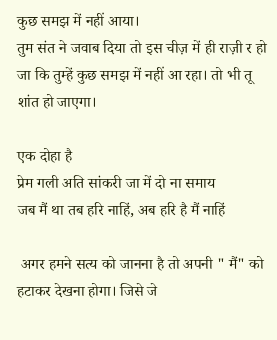कुछ समझ में नहीं आया।
तुम संत ने जवाब दिया तो इस चीज़ में ही राज़ी र हो जा कि तुम्हें कुछ समझ में नहीं आ रहा। तो भी तू शांत हो जाएगा।

एक दोहा है
प्रेम गली अति सांकरी जा में दो ना समाय
जब मैं था तब हरि नाहिं, अब हरि है मैं नाहिं

 अगर हमने सत्य को जानना है तो अपनी " मैं" को हटाकर देखना होगा। जिसे जे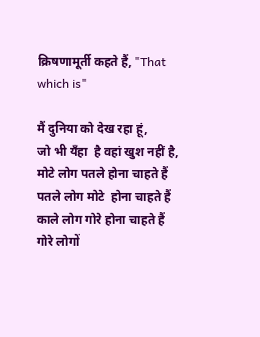क्रिषणामूर्ती कहते हैं, "That which is"

मैं दुनिया को देख रहा हूं,
जो भी यँहा  है वहां खुश नहीं है,
मोटे लोग पतले होना चाहते हैं
पतले लोग मोटे  होना चाहते हैं
काले लोग गोरे होना चाहते हैं
गोरे लोगों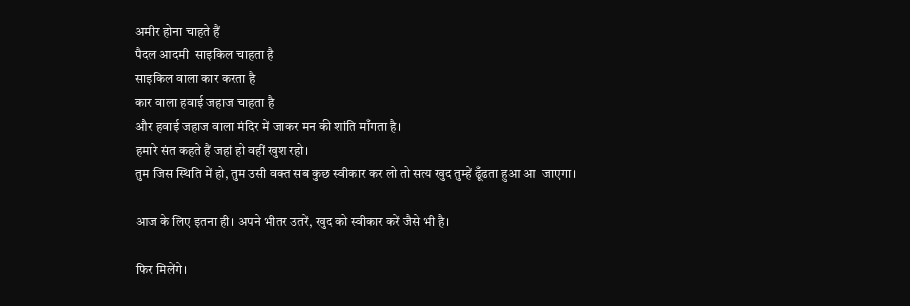अमीर होना चाहते हैं
पैदल आदमी  साइकिल चाहता है
साइकिल वाला कार करता है
कार वाला हवाई जहाज चाहता है
और हवाई जहाज वाला मंदिर में जाकर मन की शांति माँगता है।
हमारे संत कहते हैं जहां हो वहीं खुश रहो।
तुम जिस स्थिति में हो, तुम उसी वक्त सब कुछ स्वीकार कर लो तो सत्य खुद तुम्हें ढूँढता हुआ आ  जाएगा।

आज के लिए इतना ही। अपने भीतर उतरें, खुद को स्वीकार करें जैसे भी है।

फिर मिलेंगे।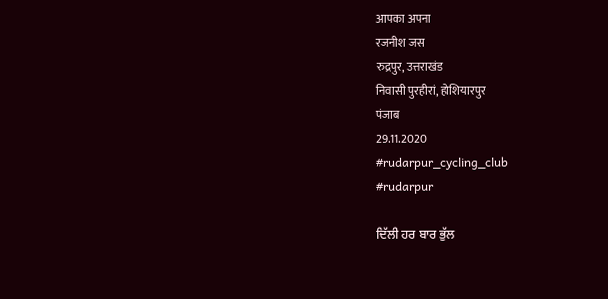आपका अपना
रजनीश जस
रुद्रपुर, उत्तराखंड
निवासी पुरहीरां, होशियारपुर
पंजाब
29.11.2020
#rudarpur_cycling_club
#rudarpur

ਦਿੱਲੀ ਹਰ ਬਾਰ ਭੁੱਲ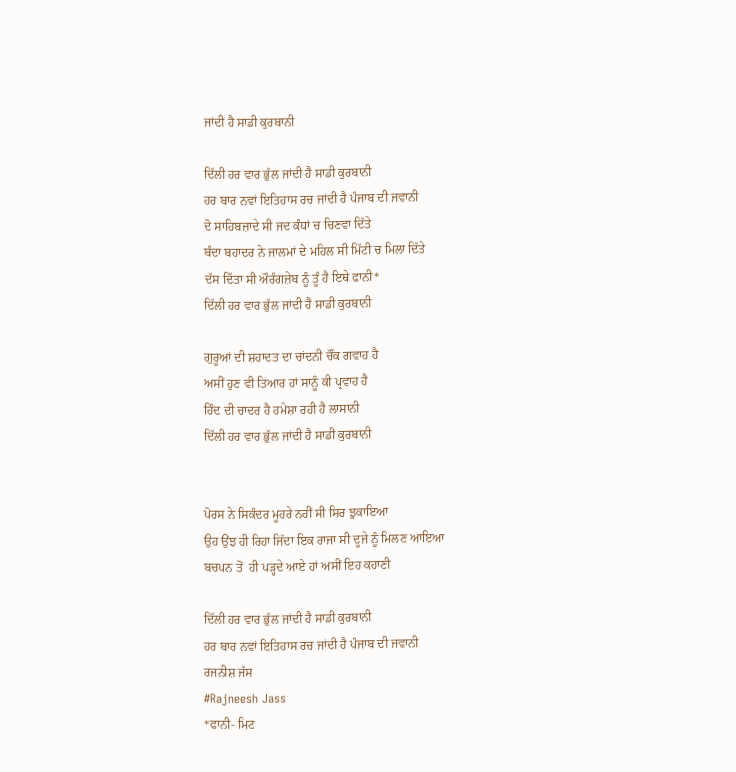ਜਾਂਦੀ ਹੈ ਸਾਡੀ ਕੁਰਬਾਨੀ

ਦਿੱਲੀ ਹਰ ਵਾਰ ਭੁੱਲ ਜਾਂਦੀ ਹੈ ਸਾਡੀ ਕੁਰਬਾਨੀ
ਹਰ ਬਾਰ ਨਵਾਂ ਇਤਿਹਾਸ ਰਚ ਜਾਂਦੀ ਹੈ ਪੰਜਾਬ ਦੀ ਜਵਾਨੀ
ਦੋ ਸਾਹਿਬਜ਼ਾਦੇ ਸੀ ਜਦ ਕੰਧਾਂ ਚ ਚਿਣਵਾ ਦਿੱਤੇ
ਬੰਦਾ ਬਹਾਦਰ ਨੇ ਜਾਲਮਾਂ ਦੇ ਮਹਿਲ ਸੀ ਮਿੱਟੀ ਚ ਮਿਲਾ ਦਿੱਤੇ
ਦੱਸ ਦਿੱਤਾ ਸੀ ਔਰੰਗਜ਼ੇਬ ਨੂੰ ਤੂੰ ਹੈ ਇਥੇ ਫਾਨੀ*
ਦਿੱਲੀ ਹਰ ਵਾਰ ਭੁੱਲ ਜਾਂਦੀ ਹੈ ਸਾਡੀ ਕੁਰਬਾਨੀ

ਗੁਰੂਆਂ ਦੀ ਸ਼ਹਾਦਤ ਦਾ ਚਾਂਦਨੀ ਚੌਂਕ ਗਵਾਹ ਹੈ
ਅਸੀਂ ਹੁਣ ਵੀ ਤਿਆਰ ਹਾਂ ਸਾਨੂੰ ਕੀ ਪ੍ਰਵਾਹ ਹੈ
ਹਿੰਦ ਦੀ ਚਾਦਰ ਹੈ ਹਮੇਸ਼ਾ ਰਹੀ ਹੈ ਲਾਸਾਨੀ
ਦਿੱਲੀ ਹਰ ਵਾਰ ਭੁੱਲ ਜਾਂਦੀ ਹੈ ਸਾਡੀ ਕੁਰਬਾਨੀ


ਪੋਰਸ ਨੇ ਸਿਕੰਦਰ ਮੂਹਰੇ ਨਹੀਂ ਸੀ ਸਿਰ ਝੁਕਾਇਆ
ਉਹ ਉਂਝ ਹੀ ਰਿਹਾ ਜਿੱਦਾ ਇਕ ਰਾਜਾ ਸੀ ਦੂਜੇ ਨੂੰ ਮਿਲਣ ਆਇਆ
ਬਚਪਨ ਤੋਂ  ਹੀ ਪੜ੍ਹਦੇ ਆਏ ਹਾਂ ਅਸੀਂ ਇਹ ਕਹਾਣੀ

ਦਿੱਲੀ ਹਰ ਵਾਰ ਭੁੱਲ ਜਾਂਦੀ ਹੈ ਸਾਡੀ ਕੁਰਬਾਨੀ
ਹਰ ਬਾਰ ਨਵਾਂ ਇਤਿਹਾਸ ਰਚ ਜਾਂਦੀ ਹੈ ਪੰਜਾਬ ਦੀ ਜਵਾਨੀ
ਰਜਨੀਸ਼ ਜੱਸ
#Rajneesh Jass
*ਫਾਨੀ- ਮਿਟ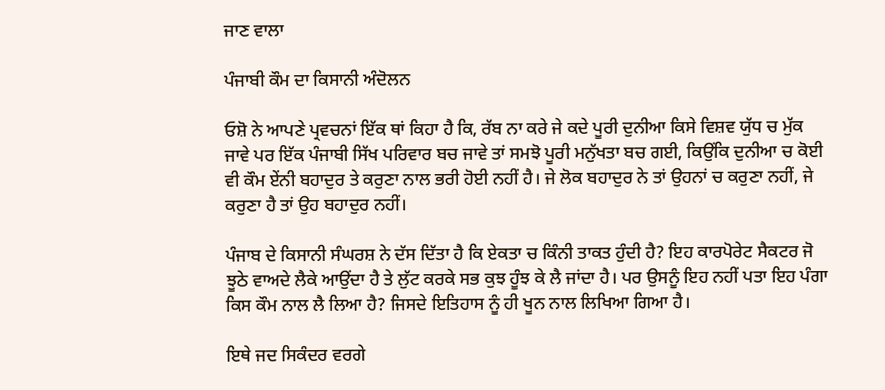ਜਾਣ ਵਾਲਾ

ਪੰਜਾਬੀ ਕੌਮ ਦਾ ਕਿਸਾਨੀ ਅੰਦੋਲਨ

ਓਸ਼ੋ ਨੇ ਆਪਣੇ ਪ੍ਰਵਚਨਾਂ ਇੱਕ ਥਾਂ ਕਿਹਾ ਹੈ ਕਿ, ਰੱਬ ਨਾ ਕਰੇ ਜੇ ਕਦੇ ਪੂਰੀ ਦੁਨੀਆ ਕਿਸੇ ਵਿਸ਼ਵ ਯੁੱਧ ਚ ਮੁੱਕ ਜਾਵੇ ਪਰ ਇੱਕ ਪੰਜਾਬੀ ਸਿੱਖ ਪਰਿਵਾਰ ਬਚ ਜਾਵੇ ਤਾਂ ਸਮਝੋ ਪੂਰੀ ਮਨੁੱਖਤਾ ਬਚ ਗਈ, ਕਿਉਂਕਿ ਦੁਨੀਆ ਚ ਕੋਈ ਵੀ ਕੌਮ ਏਂਨੀ ਬਹਾਦੁਰ ਤੇ ਕਰੁਣਾ ਨਾਲ ਭਰੀ ਹੋਈ ਨਹੀਂ ਹੈ। ਜੇ ਲੋਕ ਬਹਾਦੁਰ ਨੇ ਤਾਂ ਉਹਨਾਂ ਚ ਕਰੁਣਾ ਨਹੀਂ, ਜੇ ਕਰੁਣਾ ਹੈ ਤਾਂ ਉਹ ਬਹਾਦੁਰ ਨਹੀਂ।

ਪੰਜਾਬ ਦੇ ਕਿਸਾਨੀ ਸੰਘਰਸ਼ ਨੇ ਦੱਸ ਦਿੱਤਾ ਹੈ ਕਿ ਏਕਤਾ ਚ ਕਿੰਨੀ ਤਾਕਤ ਹੁੰਦੀ ਹੈ? ਇਹ ਕਾਰਪੋਰੇਟ ਸੈਕਟਰ ਜੋ ਝੂਠੇ ਵਾਅਦੇ ਲੈਕੇ ਆਉਂਦਾ ਹੈ ਤੇ ਲੁੱਟ ਕਰਕੇ ਸਭ ਕੁਝ ਹੂੰਝ ਕੇ ਲੈ ਜਾਂਦਾ ਹੈ। ਪਰ ਉਸਨੂੰ ਇਹ ਨਹੀਂ ਪਤਾ ਇਹ ਪੰਗਾ ਕਿਸ ਕੌਮ ਨਾਲ ਲੈ ਲਿਆ ਹੈ? ਜਿਸਦੇ ਇਤਿਹਾਸ ਨੂੰ ਹੀ ਖੂਨ ਨਾਲ ਲਿਖਿਆ ਗਿਆ ਹੈ।

ਇਥੇ ਜਦ ਸਿਕੰਦਰ ਵਰਗੇ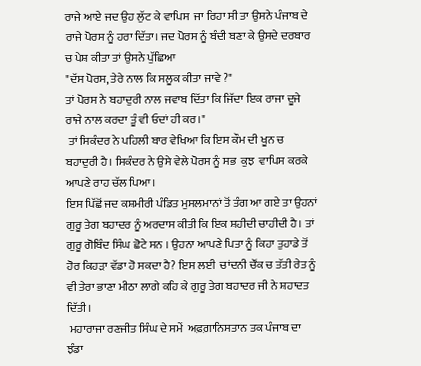ਰਾਜੇ ਆਏ ਜਦ ਉਹ ਲੁੱਟ ਕੇ ਵਾਪਿਸ  ਜਾ ਰਿਹਾ ਸੀ ਤਾ ਉਸਨੇ ਪੰਜਾਬ ਦੇ ਰਾਜੇ ਪੋਰਸ ਨੂੰ ਹਰਾ ਦਿੱਤਾ। ਜਦ ਪੋਰਸ ਨੂੰ ਬੰਦੀ ਬਣਾ ਕੇ ਉਸਦੇ ਦਰਬਾਰ ਚ ਪੇਸ਼ ਕੀਤਾ ਤਾਂ ਉਸਨੇ ਪੁੱਛਿਆ
"ਦੱਸ ਪੋਰਸ, ਤੇਰੇ ਨਾਲ ਕਿ ਸਲੂਕ ਕੀਤਾ ਜਾਵੇ ?"
ਤਾਂ ਪੋਰਸ ਨੇ ਬਹਾਦੁਰੀ ਨਾਲ ਜਵਾਬ ਦਿੱਤਾ ਕਿ ਜਿੱਦਾ ਇਕ ਰਾਜਾ ਦੂਜੇ ਰਾਜੇ ਨਾਲ ਕਰਦਾ ਤੂੰ ਵੀ ਓਦਾਂ ਹੀ ਕਰ।"
 ਤਾਂ ਸਿਕੰਦਰ ਨੇ ਪਹਿਲੀ ਬਾਰ ਵੇਖਿਆ ਕਿ ਇਸ ਕੌਮ ਦੀ ਖੂਨ ਚ ਬਹਾਦੁਰੀ ਹੈ। ਸਿਕੰਦਰ ਨੇ ਉਸੇ ਵੇਲੇ ਪੋਰਸ ਨੂੰ ਸਭ  ਕੁਝ  ਵਾਪਿਸ ਕਰਕੇ ਆਪਣੇ ਰਾਹ ਚੱਲ ਪਿਆ।
ਇਸ ਪਿੱਛੋਂ ਜਦ ਕਸ਼ਮੀਰੀ ਪੰਡਿਤ ਮੁਸਲਮਾਨਾਂ ਤੋਂ ਤੰਗ ਆ ਗਏ ਤਾ ਉਹਨਾਂ ਗੁਰੂ ਤੇਗ ਬਹਾਦਰ ਨੂੰ ਅਰਦਾਸ ਕੀਤੀ ਕਿ ਇਕ ਸ਼ਹੀਦੀ ਚਾਹੀਦੀ ਹੈ। ਤਾਂ ਗੁਰੂ ਗੋਬਿੰਦ ਸਿੰਘ ਛੋਟੇ ਸਨ । ਉਹਨਾ ਆਪਣੇ ਪਿਤਾ ਨੂੰ ਕਿਹਾ ਤੁਹਾਡੇ ਤੋਂ ਹੋਰ ਕਿਹੜਾ ਵੱਡਾ ਹੋ ਸਕਦਾ ਹੈ? ਇਸ ਲਈ  ਚਾਂਦਨੀ ਚੌਂਕ ਚ ਤੱਤੀ ਰੇਤ ਨੂੰ ਵੀ ਤੇਰਾ ਭਾਣਾ ਮੀਠਾ ਲਾਗੇ ਕਹਿ ਕੇ ਗੁਰੂ ਤੇਗ ਬਹਾਦਰ ਜੀ ਨੇ ਸ਼ਹਾਦਤ ਦਿੱਤੀ।
 ਮਹਾਰਾਜਾ ਰਣਜੀਤ ਸਿੰਘ ਦੇ ਸਮੇਂ  ਅਫ਼ਗ਼ਾਨਿਸਤਾਨ ਤਕ ਪੰਜਾਬ ਦਾ ਝੰਡਾ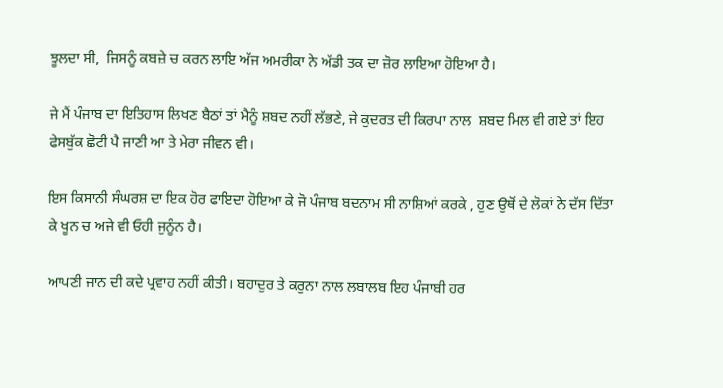ਝੂਲਦਾ ਸੀ,  ਜਿਸਨੂੰ ਕਬਜ਼ੇ ਚ ਕਰਨ ਲਾਇ ਅੱਜ ਅਮਰੀਕਾ ਨੇ ਅੱਡੀ ਤਕ ਦਾ ਜ਼ੋਰ ਲਾਇਆ ਹੋਇਆ ਹੈ।

ਜੇ ਮੈਂ ਪੰਜਾਬ ਦਾ ਇਤਿਹਾਸ ਲਿਖਣ ਬੈਠਾਂ ਤਾਂ ਮੈਨੂੰ ਸ਼ਬਦ ਨਹੀਂ ਲੱਭਣੇ, ਜੇ ਕੁਦਰਤ ਦੀ ਕਿਰਪਾ ਨਾਲ  ਸ਼ਬਦ ਮਿਲ ਵੀ ਗਏ ਤਾਂ ਇਹ ਫੇਸਬੁੱਕ ਛੋਟੀ ਪੈ ਜਾਣੀ ਆ ਤੇ ਮੇਰਾ ਜੀਵਨ ਵੀ।

ਇਸ ਕਿਸਾਨੀ ਸੰਘਰਸ਼ ਦਾ ਇਕ ਹੋਰ ਫਾਇਦਾ ਹੋਇਆ ਕੇ ਜੋ ਪੰਜਾਬ ਬਦਨਾਮ ਸੀ ਨਾਸ਼ਿਆਂ ਕਰਕੇ , ਹੁਣ ਉਥੋਂ ਦੇ ਲੋਕਾਂ ਨੇ ਦੱਸ ਦਿੱਤਾ ਕੇ ਖੂਨ ਚ ਅਜੇ ਵੀ ਓਹੀ ਜੁਨੂੰਨ ਹੈ।

ਆਪਣੀ ਜਾਨ ਦੀ ਕਦੇ ਪ੍ਰਵਾਹ ਨਹੀਂ ਕੀਤੀ। ਬਹਾਦੁਰ ਤੇ ਕਰੁਨਾ ਨਾਲ ਲਬਾਲਬ ਇਹ ਪੰਜਾਬੀ ਹਰ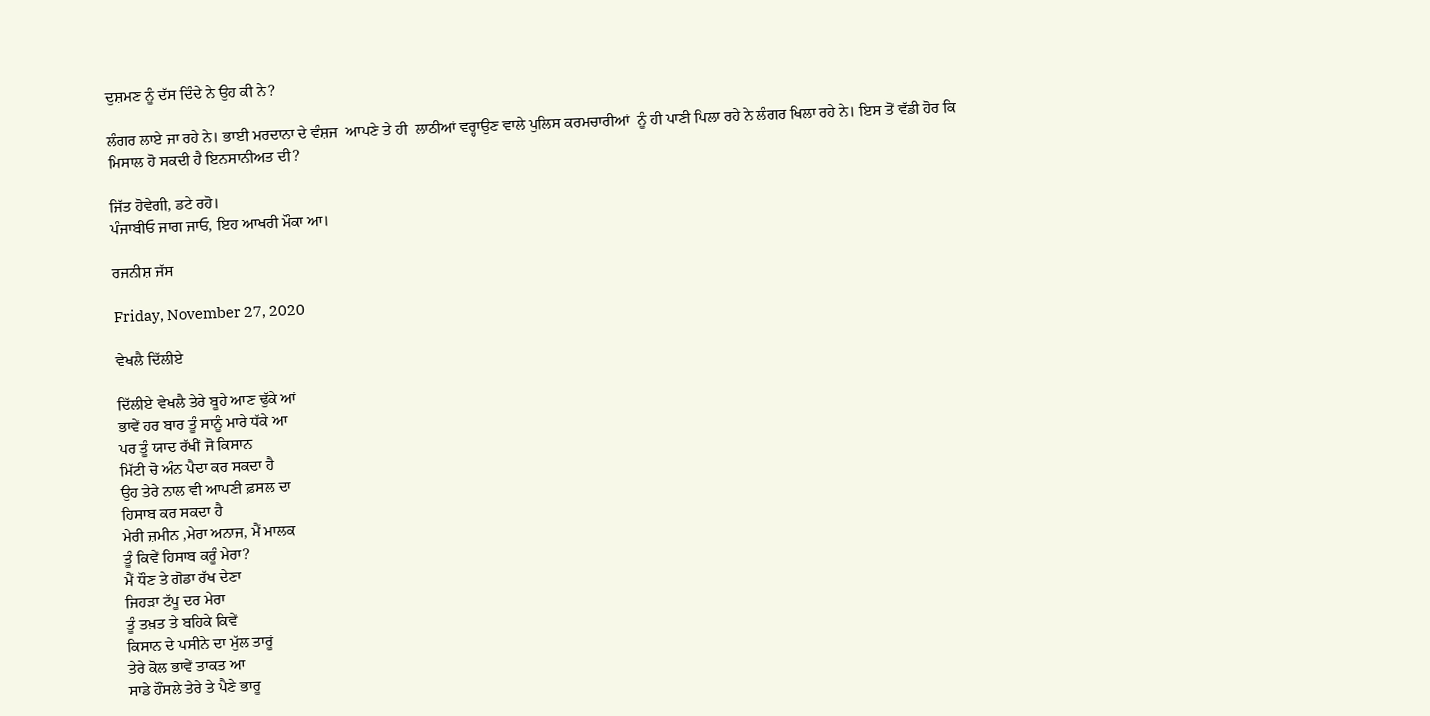ਦੁਸ਼ਮਣ ਨੂੰ ਦੱਸ ਦਿੰਦੇ ਨੇ ਉਹ ਕੀ ਨੇ?

ਲੰਗਰ ਲਾਏ ਜਾ ਰਹੇ ਨੇ। ਭਾਈ ਮਰਦਾਨਾ ਦੇ ਵੰਸ਼ਜ  ਆਪਣੇ ਤੇ ਹੀ  ਲਾਠੀਆਂ ਵਰ੍ਹਾਉਣ ਵਾਲੇ ਪੁਲਿਸ ਕਰਮਚਾਰੀਆਂ  ਨੂੰ ਹੀ ਪਾਣੀ ਪਿਲਾ ਰਹੇ ਨੇ ਲੰਗਰ ਖਿਲਾ ਰਹੇ ਨੇ। ਇਸ ਤੋਂ ਵੱਡੀ ਹੋਰ ਕਿ ਮਿਸਾਲ ਹੋ ਸਕਦੀ ਹੈ ਇਨਸਾਨੀਅਤ ਦੀ?

ਜਿੱਤ ਹੋਵੇਗੀ, ਡਟੇ ਰਹੋ।
ਪੰਜਾਬੀਓ ਜਾਗ ਜਾਓ, ਇਹ ਆਖਰੀ ਮੌਕਾ ਆ।

ਰਜਨੀਸ਼ ਜੱਸ

Friday, November 27, 2020

ਵੇਖਲੈ ਦਿੱਲੀਏ

ਦਿੱਲੀਏ ਵੇਖਲੈ ਤੇਰੇ ਬੂਹੇ ਆਣ ਢੁੱਕੇ ਆਂ
ਭਾਵੇਂ ਹਰ ਬਾਰ ਤੂੰ ਸਾਨੂੰ ਮਾਰੇ ਧੱਕੇ ਆ
ਪਰ ਤੂੰ ਯਾਦ ਰੱਖੀਂ ਜੋ ਕਿਸਾਨ
ਮਿੱਟੀ ਚੋ ਅੰਨ ਪੈਦਾ ਕਰ ਸਕਦਾ ਹੈ
ਉਹ ਤੇਰੇ ਨਾਲ ਵੀ ਆਪਣੀ ਫ਼ਸਲ ਦਾ
ਹਿਸਾਬ ਕਰ ਸਕਦਾ ਹੈ
ਮੇਰੀ ਜ਼ਮੀਨ ,ਮੇਰਾ ਅਨਾਜ, ਮੈਂ ਮਾਲਕ
ਤੂੰ ਕਿਵੇਂ ਹਿਸਾਬ ਕਰੂੰ ਮੇਰਾ?
ਮੈਂ ਧੌਣ ਤੇ ਗੋਡਾ ਰੱਖ ਦੇਣਾ
ਜਿਹੜਾ ਟੱਪੂ ਦਰ ਮੇਰਾ
ਤੂੰ ਤਖ਼ਤ ਤੇ ਬਹਿਕੇ ਕਿਵੇਂ
ਕਿਸਾਨ ਦੇ ਪਸੀਨੇ ਦਾ ਮੁੱਲ ਤਾਰੂਂ
ਤੇਰੇ ਕੋਲ ਭਾਵੇਂ ਤਾਕਤ ਆ
ਸਾਡੇ ਹੌਂਸਲੇ ਤੇਰੇ ਤੇ ਪੈਣੇ ਭਾਰੂ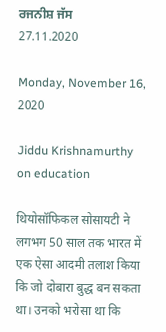ਰਜਨੀਸ਼ ਜੱਸ
27.11.2020

Monday, November 16, 2020

Jiddu Krishnamurthy on education

थियोसॉफिकल सोसायटी ने लगभग 50 साल तक भारत में एक ऐसा आदमी तलाश किया कि जो दोबारा बुद्ध बन सकता था। उनको भरोसा था कि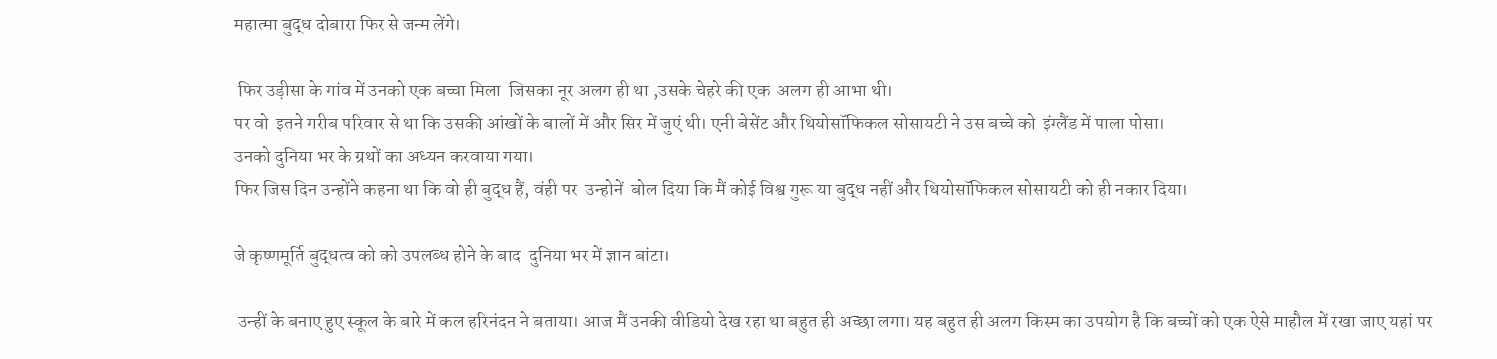महात्मा बुद्ध दोबारा फिर से जन्म लेंगे।

 फिर उड़ीसा के गांव में उनको एक बच्चा मिला  जिसका नूर अलग ही था ,उसके चेहरे की एक  अलग ही आभा थी।
पर वो  इतने गरीब परिवार से था कि उसकी आंखों के बालों में और सिर में जुएं थी। एनी बेसेंट और थियोसॉफिकल सोसायटी ने उस बच्चे को  इंग्लैंड में पाला पोसा।
उनको दुनिया भर के ग्रथों का अध्यन करवाया गया।
फिर जिस दिन उन्होंने कहना था कि वो ही बुद्ध हैं, वंही पर  उन्होनें  बोल दिया कि मैं कोई विश्व गुरू या बुद्ध नहीं और थियोसॉफिकल सोसायटी को ही नकार दिया।

जे कृष्णमूर्ति बुद्धत्व को को उपलब्ध होने के बाद  दुनिया भर में ज्ञान बांटा।

 उन्हीं के बनाए हुए स्कूल के बारे में कल हरिनंदन ने बताया। आज मैं उनकी वीडियो देख रहा था बहुत ही अच्छा लगा। यह बहुत ही अलग किस्म का उपयोग है कि बच्चों को एक ऐसे माहौल में रखा जाए यहां पर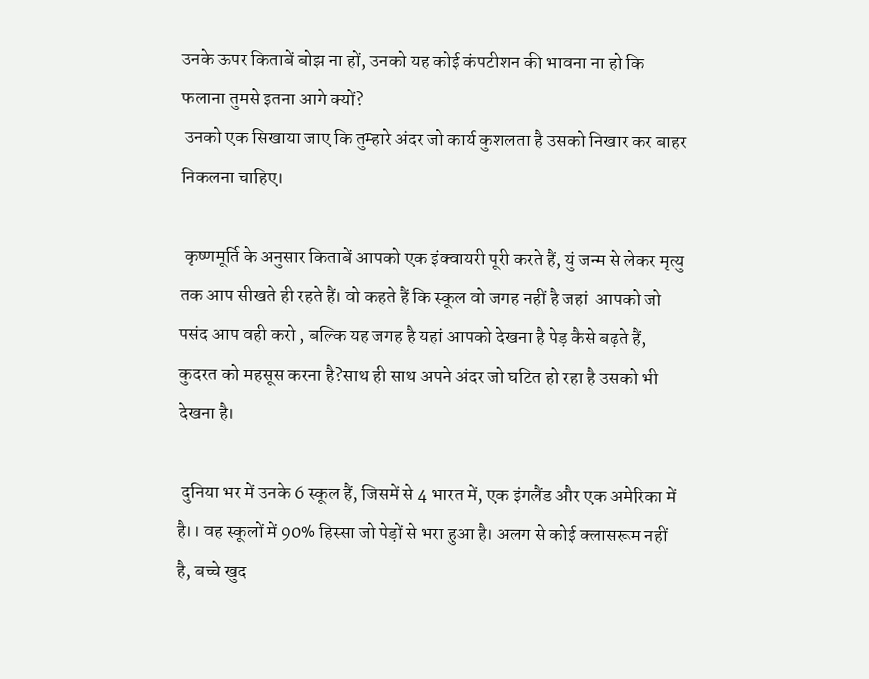उनके ऊपर किताबें बोझ ना हों, उनको यह कोई कंपटीशन की भावना ना हो कि फलाना तुमसे इतना आगे क्यों?
 उनको एक सिखाया जाए कि तुम्हारे अंदर जो कार्य कुशलता है उसको निखार कर बाहर निकलना चाहिए।

 कृष्णमूर्ति के अनुसार किताबें आपको एक इंक्वायरी पूरी करते हैं, युं जन्म से लेकर मृत्यु तक आप सीखते ही रहते हैं। वो कहते हैं कि स्कूल वो जगह नहीं है जहां  आपको जो पसंद आप वही करो , बल्कि यह जगह है यहां आपको देखना है पेड़ कैसे बढ़ते हैं, कुदरत को महसूस करना है?साथ ही साथ अपने अंदर जो घटित हो रहा है उसको भी देखना है।

 दुनिया भर में उनके 6 स्कूल हैं, जिसमें से 4 भारत में, एक इंगलैंड और एक अमेरिका में है।। वह स्कूलों में 90% हिस्सा जो पेड़ों से भरा हुआ है। अलग से कोई क्लासरूम नहीं है, बच्चे खुद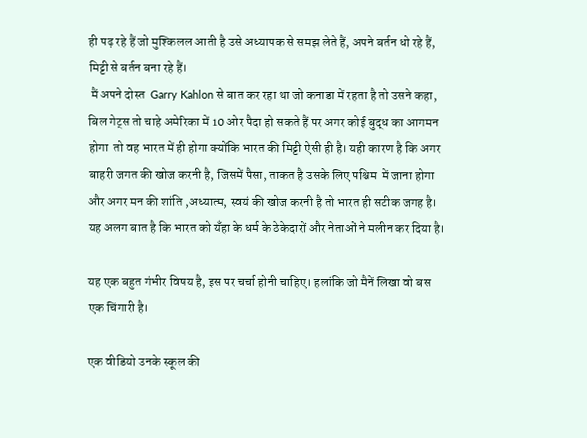ही पढ़ रहे हैं जो मुश्किलल आती है उसे अध्यापक से समझ लेते हैं, अपने बर्तन धो रहे हैं, मिट्टी से बर्तन बना रहे हैं।
 मैं अपने दोस्त  Garry Kahlon से बात कर रहा था जो कनाडा में रहता है तो उसने कहा, बिल गेट्स तो चाहे अमेरिका में 10 ओर पैदा हो सकते हैं पर अगर कोई बुद्ध का आगमन होगा  तो वह भारत में ही होगा क्योंकि भारत की मिट्टी ऐसी ही है। यही कारण है कि अगर बाहरी जगत की खोज करनी है, जिसमें पैसा, ताकत है उसके लिए पश्चिम  में जाना होगा और अगर मन की शांति ,अध्यात्म, स्वयं की खोज करनी है तो भारत ही सटीक जगह है। यह अलग बात है कि भारत को यँहा के धर्म के ठेकेदारों और नेताओं ने मलीन कर दिया है।

यह एक बहुत गंभीर विषय है, इस पर चर्चा होनी चाहिए। हलांकि जो मैनें लिखा वो बस एक चिंगारी है।

एक वीडियो उनके स्कूल की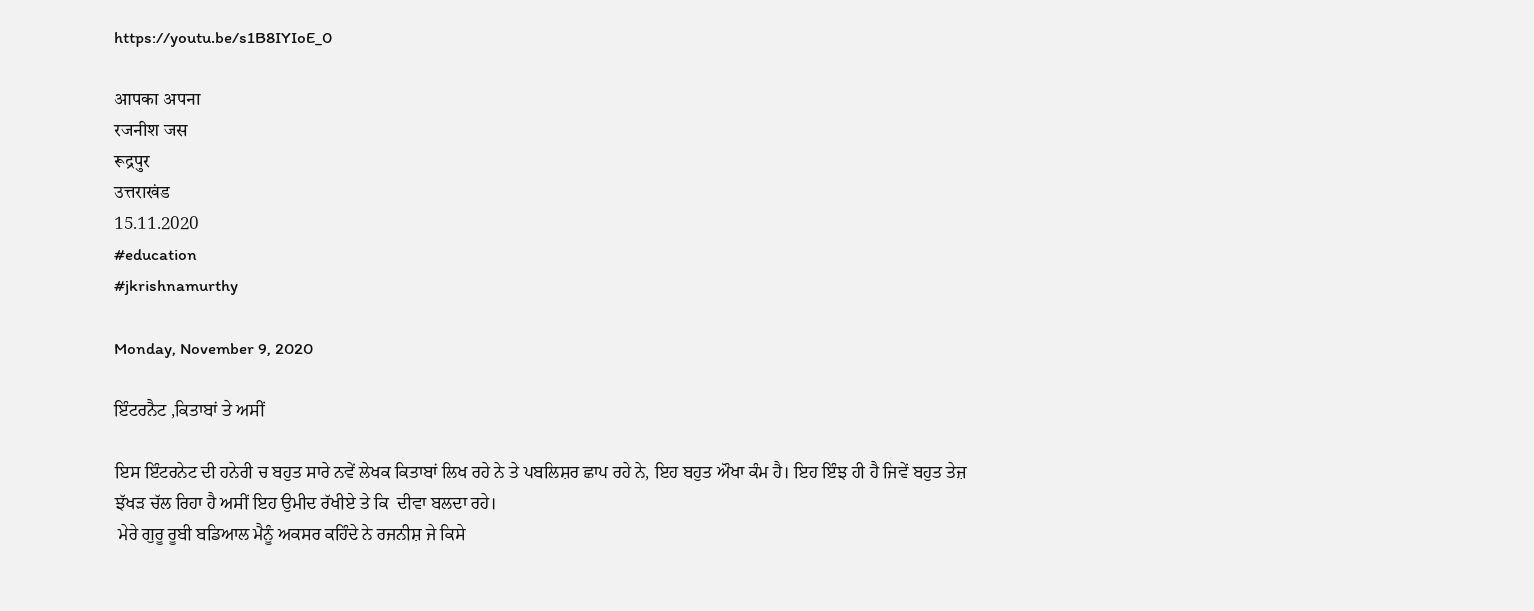https://youtu.be/s1B8IYIoE_0

आपका अपना
रजनीश जस
रूद्रपुर
उत्तराखंड
15.11.2020
#education
#jkrishnamurthy

Monday, November 9, 2020

ਇੰਟਰਨੈਟ ,ਕਿਤਾਬਾਂ ਤੇ ਅਸੀਂ

ਇਸ ਇੰਟਰਨੇਟ ਦੀ ਹਨੇਰੀ ਚ ਬਹੁਤ ਸਾਰੇ ਨਵੇਂ ਲੇਖਕ ਕਿਤਾਬਾਂ ਲਿਖ ਰਹੇ ਨੇ ਤੇ ਪਬਲਿਸ਼ਰ ਛਾਪ ਰਹੇ ਨੇ, ਇਹ ਬਹੁਤ ਔਖਾ ਕੰਮ ਹੈ। ਇਹ ਇੰਝ ਹੀ ਹੈ ਜਿਵੇਂ ਬਹੁਤ ਤੇਜ਼ ਝੱਖੜ ਚੱਲ ਰਿਹਾ ਹੈ ਅਸੀਂ ਇਹ ਉਮੀਦ ਰੱਖੀਏ ਤੇ ਕਿ  ਦੀਵਾ ਬਲਦਾ ਰਹੇ।
 ਮੇਰੇ ਗੁਰੂ ਰੂਬੀ ਬਡਿਆਲ ਮੈਨੂੰ ਅਕਸਰ ਕਹਿੰਦੇ ਨੇ ਰਜਨੀਸ਼ ਜੇ ਕਿਸੇ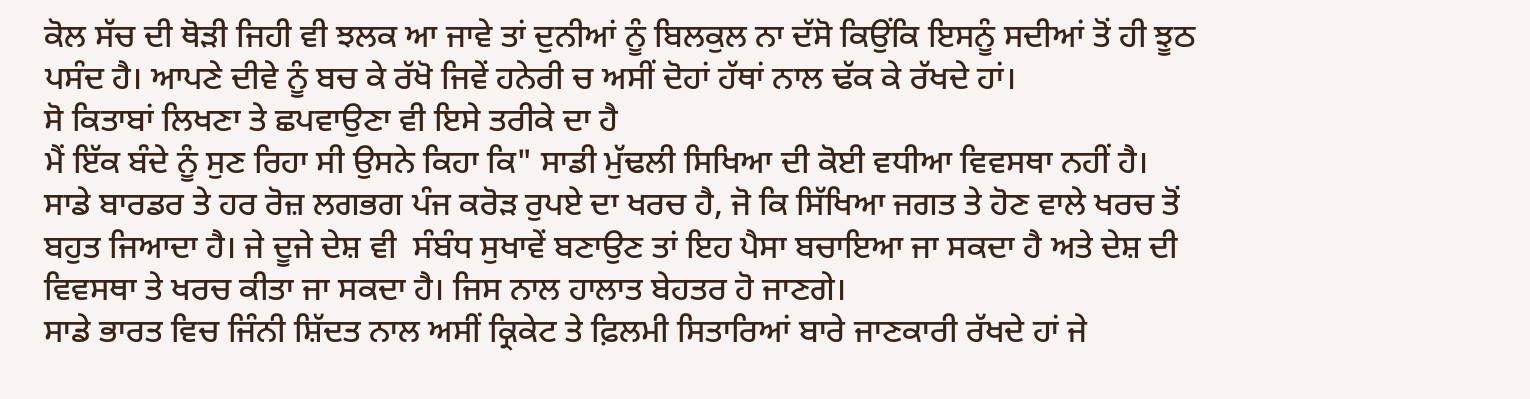ਕੋਲ ਸੱਚ ਦੀ ਥੋੜੀ ਜਿਹੀ ਵੀ ਝਲਕ ਆ ਜਾਵੇ ਤਾਂ ਦੁਨੀਆਂ ਨੂੰ ਬਿਲਕੁਲ ਨਾ ਦੱਸੋ ਕਿਉਂਕਿ ਇਸਨੂੰ ਸਦੀਆਂ ਤੋਂ ਹੀ ਝੂਠ ਪਸੰਦ ਹੈ। ਆਪਣੇ ਦੀਵੇ ਨੂੰ ਬਚ ਕੇ ਰੱਖੋ ਜਿਵੇਂ ਹਨੇਰੀ ਚ ਅਸੀਂ ਦੋਹਾਂ ਹੱਥਾਂ ਨਾਲ ਢੱਕ ਕੇ ਰੱਖਦੇ ਹਾਂ।
ਸੋ ਕਿਤਾਬਾਂ ਲਿਖਣਾ ਤੇ ਛਪਵਾਉਣਾ ਵੀ ਇਸੇ ਤਰੀਕੇ ਦਾ ਹੈ
ਮੈਂ ਇੱਕ ਬੰਦੇ ਨੂੰ ਸੁਣ ਰਿਹਾ ਸੀ ਉਸਨੇ ਕਿਹਾ ਕਿ" ਸਾਡੀ ਮੁੱਢਲੀ ਸਿਖਿਆ ਦੀ ਕੋਈ ਵਧੀਆ ਵਿਵਸਥਾ ਨਹੀਂ ਹੈ।  ਸਾਡੇ ਬਾਰਡਰ ਤੇ ਹਰ ਰੋਜ਼ ਲਗਭਗ ਪੰਜ ਕਰੋਡ਼ ਰੁਪਏ ਦਾ ਖਰਚ ਹੈ, ਜੋ ਕਿ ਸਿੱਖਿਆ ਜਗਤ ਤੇ ਹੋਣ ਵਾਲੇ ਖਰਚ ਤੋਂ ਬਹੁਤ ਜਿਆਦਾ ਹੈ। ਜੇ ਦੂਜੇ ਦੇਸ਼ ਵੀ  ਸੰਬੰਧ ਸੁਖਾਵੇਂ ਬਣਾਉਣ ਤਾਂ ਇਹ ਪੈਸਾ ਬਚਾਇਆ ਜਾ ਸਕਦਾ ਹੈ ਅਤੇ ਦੇਸ਼ ਦੀ ਵਿਵਸਥਾ ਤੇ ਖਰਚ ਕੀਤਾ ਜਾ ਸਕਦਾ ਹੈ। ਜਿਸ ਨਾਲ ਹਾਲਾਤ ਬੇਹਤਰ ਹੋ ਜਾਣਗੇ।
ਸਾਡੇ ਭਾਰਤ ਵਿਚ ਜਿੰਨੀ ਸ਼ਿੱਦਤ ਨਾਲ ਅਸੀਂ ਕ੍ਰਿਕੇਟ ਤੇ ਫ਼ਿਲਮੀ ਸਿਤਾਰਿਆਂ ਬਾਰੇ ਜਾਣਕਾਰੀ ਰੱਖਦੇ ਹਾਂ ਜੇ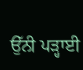ਉੱਨੀ ਪੜ੍ਹਾਈ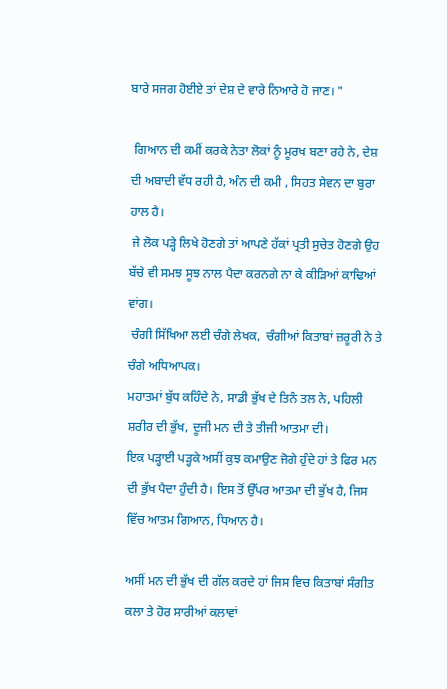ਬਾਰੇ ਸਜਗ ਹੋਈਏ ਤਾਂ ਦੇਸ਼ ਦੇ ਵਾਰੇ ਨਿਆਰੇ ਹੋ ਜਾਣ। "

 ਗਿਆਨ ਦੀ ਕਮੀਂ ਕਰਕੇ ਨੇਤਾ ਲੋਕਾਂ ਨੂੰ ਮੂਰਖ ਬਣਾ ਰਹੇ ਨੇ, ਦੇਸ਼ ਦੀ ਅਬਾਦੀ ਵੱਧ ਰਹੀ ਹੈ, ਅੰਨ ਦੀ ਕਮੀ , ਸਿਹਤ ਸੇਵਨ ਦਾ ਬੁਰਾ ਹਾਲ ਹੈ।
 ਜੇ ਲੋਕ ਪੜ੍ਹੇ ਲਿਖੇ ਹੋਣਗੇ ਤਾਂ ਆਪਣੇ ਹੱਕਾਂ ਪ੍ਰਤੀ ਸੁਚੇਤ ਹੋਣਗੇ ਉਹ ਬੱਚੇ ਵੀ ਸਮਝ ਸੂਝ ਨਾਲ ਪੈਦਾ ਕਰਨਗੇ ਨਾ ਕੇ ਕੀੜਿਆਂ ਕਾਢਿਆਂ ਵਾਂਗ।
 ਚੰਗੀ ਸਿੱਖਿਆ ਲਈ ਚੰਗੇ ਲੇਖਕ,  ਚੰਗੀਆਂ ਕਿਤਾਬਾਂ ਜ਼ਰੂਰੀ ਨੇ ਤੇ ਚੰਗੇ ਅਧਿਆਪਕ।
ਮਹਾਤਮਾਂ ਬੁੱਧ ਕਹਿੰਦੇ ਨੇ, ਸਾਡੀ ਭੁੱਖ ਦੇ ਤਿਨੰ ਤਲ ਨੇ, ਪਹਿਲੀ ਸ਼ਰੀਰ ਦੀ ਭੁੱਖ, ਦੂਜੀ ਮਨ ਦੀ ਤੇ ਤੀਜੀ ਆਤਮਾ ਦੀ।
ਇਕ ਪੜ੍ਹਾਈ ਪੜ੍ਹਕੇ ਅਸੀਂ ਕੁਝ ਕਮਾਉਣ ਜੋਗੇ ਹੁੰਦੇ ਹਾਂ ਤੇ ਫਿਰ ਮਨ ਦੀ ਭੁੱਖ ਪੈਦਾ ਹੁੰਦੀ ਹੈ। ਇਸ ਤੋਂ ਉੱਪਰ ਆਤਮਾ ਦੀ ਭੁੱਖ ਹੈ, ਜਿਸ ਵਿੱਚ ਆਤਮ ਗਿਆਨ, ਧਿਆਨ ਹੈ।

ਅਸੀਂ ਮਨ ਦੀ ਭੁੱਖ ਦੀ ਗੱਲ ਕਰਦੇ ਹਾਂ ਜਿਸ ਵਿਚ ਕਿਤਾਬਾਂ ਸੰਗੀਤ ਕਲਾ ਤੇ ਹੋਰ ਸਾਰੀਆਂ ਕਲਾਵਾਂ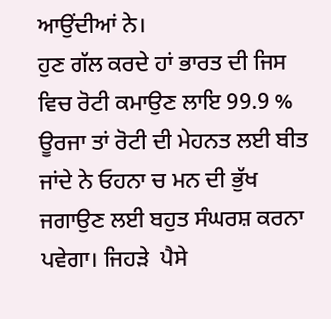ਆਉਂਦੀਆਂ ਨੇ।
ਹੁਣ ਗੱਲ ਕਰਦੇ ਹਾਂ ਭਾਰਤ ਦੀ ਜਿਸ ਵਿਚ ਰੋਟੀ ਕਮਾਉਣ ਲਾਇ 99.9 % ਊਰਜਾ ਤਾਂ ਰੋਟੀ ਦੀ ਮੇਹਨਤ ਲਈ ਬੀਤ ਜਾਂਦੇ ਨੇ ਓਹਨਾ ਚ ਮਨ ਦੀ ਭੁੱਖ ਜਗਾਉਣ ਲਈ ਬਹੁਤ ਸੰਘਰਸ਼ ਕਰਨਾ ਪਵੇਗਾ। ਜਿਹੜੇ  ਪੈਸੇ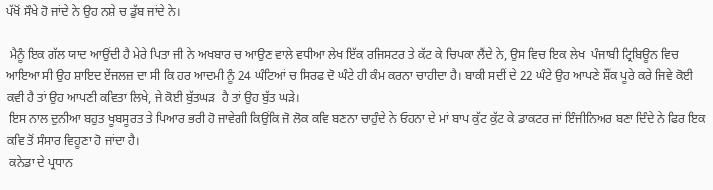ਪੱਖੋਂ ਸੌਖੇ ਹੋ ਜਾਂਦੇ ਨੇ ਉਹ ਨਸ਼ੇ ਚ ਡੁੱਬ ਜਾਂਦੇ ਨੇ।

 ਮੈਨੂੰ ਇਕ ਗੱਲ ਯਾਦ ਆਉਂਦੀ ਹੈ ਮੇਰੇ ਪਿਤਾ ਜੀ ਨੇ ਅਖਬਾਰ ਚ ਆਉਣ ਵਾਲੇ ਵਧੀਆ ਲੇਖ ਇੱਕ ਰਜਿਸਟਰ ਤੇ ਕੱਟ ਕੇ ਚਿਪਕਾ ਲੈਂਦੇ ਨੇ, ਉਸ ਵਿਚ ਇਕ ਲੇਖ  ਪੰਜਾਬੀ ਟ੍ਰਿਬਿਊਨ ਵਿਚ ਆਇਆ ਸੀ ਉਹ ਸ਼ਾਇਦ ਏਂਜਲਜ਼ ਦਾ ਸੀ ਕਿ ਹਰ ਆਦਮੀ ਨੂੰ 24 ਘੰਟਿਆਂ ਚ ਸਿਰਫ ਦੋ ਘੰਟੇ ਹੀ ਕੰਮ ਕਰਨਾ ਚਾਹੀਦਾ ਹੈ। ਬਾਕੀ ਸਦੀਂ ਦੇ 22 ਘੰਟੇ ਉਹ ਆਪਣੇ ਸ਼ੌਂਕ ਪੂਰੇ ਕਰੇ ਜਿਵੇ ਕੋਈ ਕਵੀ ਹੈ ਤਾਂ ਉਹ ਆਪਣੀ ਕਵਿਤਾ ਲਿਖੇ, ਜੇ ਕੋਈ ਬੁੱਤਘਡ਼  ਹੈ ਤਾਂ ਉਹ ਬੁੱਤ ਘੜੇ।
 ਇਸ ਨਾਲ ਦੁਨੀਆ ਬਹੁਤ ਖੂਬਸੂਰਤ ਤੇ ਪਿਆਰ ਭਰੀ ਹੋ ਜਾਵੇਗੀ ਕਿਉਂਕਿ ਜੋ ਲੋਕ ਕਵਿ ਬਣਨਾ ਚਾਹੁੰਦੇ ਨੇ ਓਹਨਾ ਦੇ ਮਾਂ ਬਾਪ ਕੁੱਟ ਕੁੱਟ ਕੇ ਡਾਕਟਰ ਜਾਂ ਇੰਜੀਨਿਅਰ ਬਣਾ ਦਿੰਦੇ ਨੇ ਫਿਰ ਇਕ ਕਵਿ ਤੋਂ ਸੰਸਾਰ ਵਿਹੂਣਾ ਹੋ ਜਾਂਦਾ ਹੈ।
 ਕਨੇਡਾ ਦੇ ਪ੍ਰਧਾਨ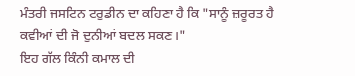ਮੰਤਰੀ ਜਸਟਿਨ ਟਰੁਡੀਨ ਦਾ ਕਹਿਣਾ ਹੈ ਕਿ "ਸਾਨੂੰ ਜ਼ਰੂਰਤ ਹੈ ਕਵੀਆਂ ਦੀ ਜੋ ਦੁਨੀਆਂ ਬਦਲ ਸਕਣ।"
ਇਹ ਗੱਲ ਕਿੰਨੀ ਕਮਾਲ ਦੀ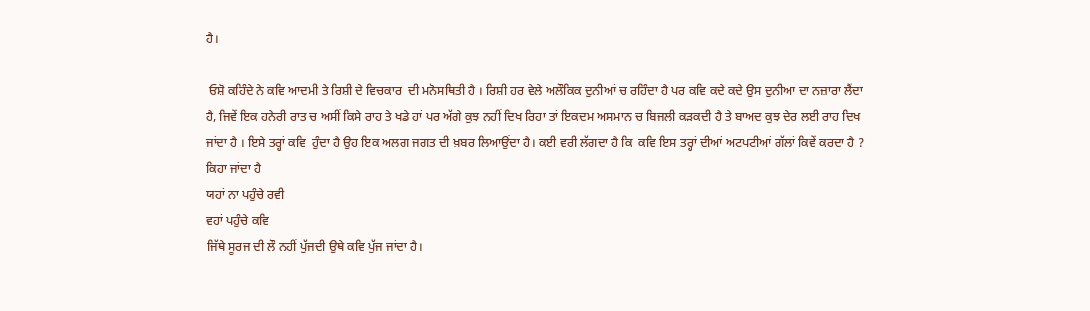ਹੈ।

 ਓਸ਼ੋ ਕਹਿੰਦੇ ਨੇ ਕਵਿ ਆਦਮੀ ਤੇ ਰਿਸ਼ੀ ਦੇ ਵਿਚਕਾਰ  ਦੀ ਮਨੋਸਥਿਤੀ ਹੈ । ਰਿਸ਼ੀ ਹਰ ਵੇਲੇ ਅਲੌਕਿਕ ਦੁਨੀਆਂ ਚ ਰਹਿੰਦਾ ਹੈ ਪਰ ਕਵਿ ਕਦੇ ਕਦੇ ਉਸ ਦੁਨੀਆ ਦਾ ਨਜ਼ਾਰਾ ਲੈਂਦਾ ਹੈ, ਜਿਵੇਂ ਇਕ ਹਨੇਰੀ ਰਾਤ ਚ ਅਸੀਂ ਕਿਸੇ ਰਾਹ ਤੇ ਖਡੇ ਹਾਂ ਪਰ ਅੱਗੇ ਕੁਝ ਨਹੀਂ ਦਿਖ ਰਿਹਾ ਤਾਂ ਇਕਦਮ ਅਸਮਾਨ ਚ ਬਿਜਲੀ ਕੜਕਦੀ ਹੈ ਤੇ ਬਾਅਦ ਕੁਝ ਦੇਰ ਲਈ ਰਾਹ ਦਿਖ ਜਾਂਦਾ ਹੈ । ਇਸੇ ਤਰ੍ਹਾਂ ਕਵਿ  ਹੁੰਦਾ ਹੈ ਉਹ ਇਕ ਅਲਗ ਜਗਤ ਦੀ ਖ਼ਬਰ ਲਿਆਉਂਦਾ ਹੈ। ਕਈ ਵਰੀ ਲੱਗਦਾ ਹੈ ਕਿ  ਕਵਿ ਇਸ ਤਰ੍ਹਾਂ ਦੀਆਂ ਅਟਪਟੀਆਂ ਗੱਲਾਂ ਕਿਵੇਂ ਕਰਦਾ ਹੈ ?
ਕਿਹਾ ਜਾਂਦਾ ਹੈ
ਯਹਾਂ ਨਾ ਪਹੁੰਚੇ ਰਵੀ
ਵਹਾਂ ਪਹੁੰਚੇ ਕਵਿ
ਜਿੱਥੇ ਸੂਰਜ ਦੀ ਲੌ ਨਹੀਂ ਪੁੱਜਦੀ ਉਥੇ ਕਵਿ ਪੁੱਜ ਜਾਂਦਾ ਹੈ।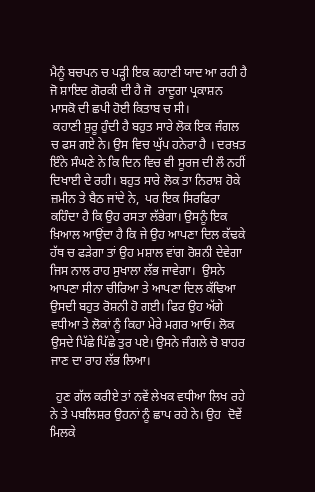ਮੈਨੂੰ ਬਚਪਨ ਚ ਪੜ੍ਹੀ ਇਕ ਕਹਾਣੀ ਯਾਦ ਆ ਰਹੀ ਹੈ ਜੋ ਸ਼ਾਇਦ ਗੋਰਕੀ ਦੀ ਹੈ ਜੋ  ਰਾਦੂਗਾ ਪ੍ਰਕਾਸ਼ਨ ਮਾਸਕੋ ਦੀ ਛਪੀ ਹੋਈ ਕਿਤਾਬ ਚ ਸੀ।
 ਕਹਾਣੀ ਸ਼ੁਰੂ ਹੁੰਦੀ ਹੈ ਬਹੁਤ ਸਾਰੇ ਲੋਕ ਇਕ ਜੰਗਲ ਚ ਫਸ ਗਏ ਨੇ। ਉਸ ਵਿਚ ਘੁੱਪ ਹਨੇਰਾ ਹੈ । ਦਰਖ਼ਤ ਇੰਨੇ ਸੰਘਣੇ ਨੇ ਕਿ ਦਿਨ ਵਿਚ ਵੀ ਸੂਰਜ ਦੀ ਲੌ ਨਹੀਂ ਦਿਖਾਈ ਦੇ ਰਹੀ। ਬਹੁਤ ਸਾਰੇ ਲੋਕ ਤਾ ਨਿਰਾਸ਼ ਹੋਕੇ ਜ਼ਮੀਨ ਤੇ ਬੈਠ ਜਾਂਦੇ ਨੇ,  ਪਰ ਇਕ ਸਿਰਫਿਰਾ ਕਹਿੰਦਾ ਹੈ ਕਿ ਉਹ ਰਸਤਾ ਲੱਭੇਗਾ। ਉਸਨੂੰ ਇਕ ਖ਼ਿਆਲ ਆਉਂਦਾ ਹੈ ਕਿ ਜੇ ਉਹ ਆਪਣਾ ਦਿਲ ਕੱਢਕੇ ਹੱਥ ਚ ਫੜੇਗਾ ਤਾਂ ਉਹ ਮਸ਼ਾਲ ਵਾਂਗ ਰੋਸ਼ਨੀ ਦੇਵੇਗਾ ਜਿਸ ਨਾਲ ਰਾਹ ਸੁਖਾਲਾ ਲੱਭ ਜਾਵੇਗਾ।  ਉਸਨੇ ਆਪਣਾ ਸੀਨਾ ਚੀਰਿਆ ਤੇ ਆਪਣਾ ਦਿਲ ਕੱਢਿਆ ਉਸਦੀ ਬਹੁਤ ਰੋਸ਼ਨੀ ਹੋ ਗਈ। ਫਿਰ ਉਹ ਅੱਗੇ ਵਧੀਆ ਤੇ ਲੋਕਾਂ ਨੂੰ ਕਿਹਾ ਮੇਰੇ ਮਗਰ ਆਓ। ਲੋਕ ਉਸਦੇ ਪਿੱਛੇ ਪਿੱਛੇ ਤੁਰ ਪਏ। ਉਸਨੇ ਜੰਗਲੇ ਚੋ ਬਾਹਰ ਜਾਣ ਦਾ ਰਾਹ ਲੱਭ ਲਿਆ।

  ਹੁਣ ਗੱਲ ਕਰੀਏ ਤਾਂ ਨਵੇਂ ਲੇਖਕ ਵਧੀਆ ਲਿਖ ਰਹੇ ਨੇ ਤੇ ਪਬਲਿਸ਼ਰ ਉਹਨਾਂ ਨੂੰ ਛਾਪ ਰਹੇ ਨੇ। ਉਹ  ਦੋਵੇਂ ਮਿਲਕੇ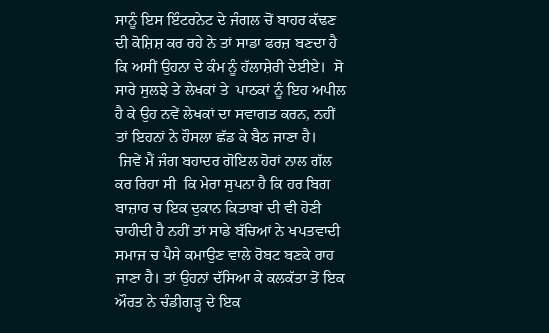ਸਾਨੂੰ ਇਸ ਇੰਟਰਨੇਟ ਦੇ ਜੰਗਲ ਚੋਂ ਬਾਹਰ ਕੱਢਣ ਦੀ ਕੋਸ਼ਿਸ਼ ਕਰ ਰਹੇ ਨੇ ਤਾਂ ਸਾਡਾ ਫਰਜ਼ ਬਣਦਾ ਹੈ ਕਿ ਅਸੀਂ ਉਹਨਾ ਦੇ ਕੰਮ ਨੂੰ ਹੱਲਾਸ਼ੇਰੀ ਦੇਈਏ।  ਸੋ ਸਾਰੇ ਸੁਲਝੇ ਤੇ ਲੇਖਕਾਂ ਤੇ  ਪਾਠਕਾਂ ਨੂੰ ਇਹ ਅਪੀਲ ਹੈ ਕੇ ਉਹ ਨਵੇਂ ਲੇਖਕਾਂ ਦਾ ਸਵਾਗਤ ਕਰਨ, ਨਹੀਂ ਤਾਂ ਇਹਨਾਂ ਨੇ ਹੌਸਲਾ ਛੱਡ ਕੇ ਬੈਠ ਜਾਣਾ ਹੈ।
 ਜਿਵੇਂ ਮੈਂ ਜੰਗ ਬਹਾਦਰ ਗੋਇਲ ਹੋਰਾਂ ਨਾਲ ਗੱਲ ਕਰ ਰਿਹਾ ਸੀ  ਕਿ ਮੇਰਾ ਸੁਪਨਾ ਹੈ ਕਿ ਹਰ ਬਿਗ ਬਾਜ਼ਾਰ ਚ ਇਕ ਦੁਕਾਨ ਕਿਤਾਬਾਂ ਦੀ ਵੀ ਹੋਣੀ ਚਾਹੀਦੀ ਹੈ ਨਹੀਂ ਤਾਂ ਸਾਡੇ ਬੱਚਿਆਂ ਨੇ ਖਪਤਵਾਦੀ ਸਮਾਜ ਚ ਪੈਸੇ ਕਮਾਉਣ ਵਾਲੇ ਰੋਬਟ ਬਣਕੇ ਰਾਹ ਜਾਣਾ ਹੈ। ਤਾਂ ਉਹਨਾਂ ਦੱਸਿਆ ਕੇ ਕਲਕੱਤਾ ਤੋਂ ਇਕ ਔਰਤ ਨੇ ਚੰਡੀਗੜ੍ਹ ਦੇ ਇਕ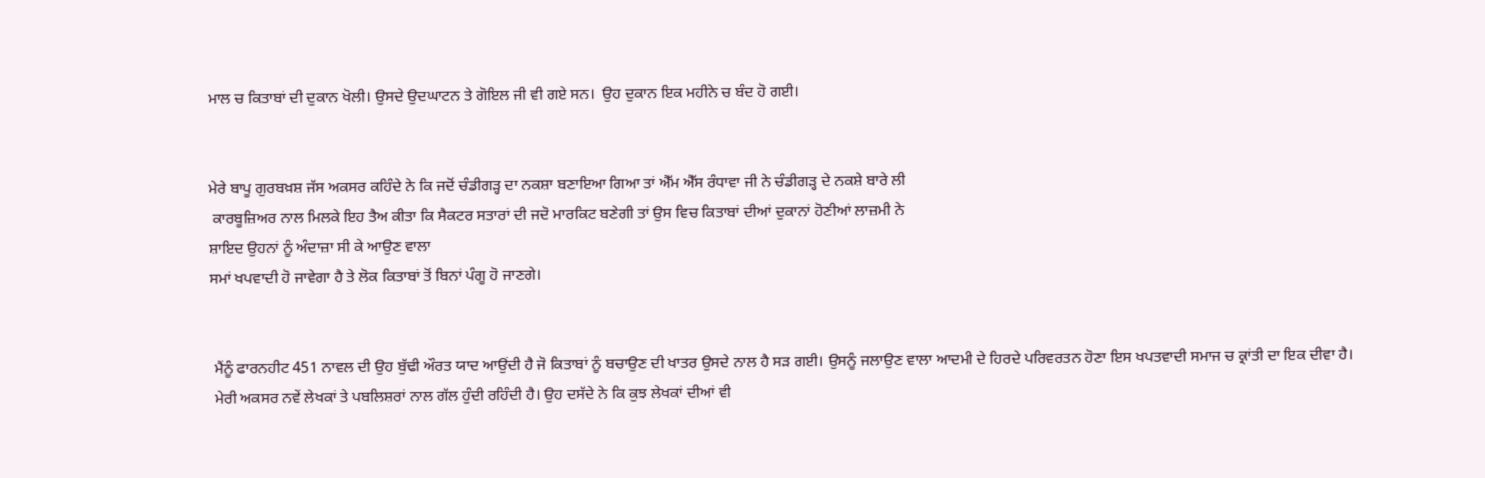ਮਾਲ ਚ ਕਿਤਾਬਾਂ ਦੀ ਦੁਕਾਨ ਖੋਲੀ। ਉਸਦੇ ਉਦਘਾਟਨ ਤੇ ਗੋਇਲ ਜੀ ਵੀ ਗਏ ਸਨ।  ਉਹ ਦੁਕਾਨ ਇਕ ਮਹੀਨੇ ਚ ਬੰਦ ਹੋ ਗਈ।


ਮੇਰੇ ਬਾਪੂ ਗੁਰਬਖ਼ਸ਼ ਜੱਸ ਅਕਸਰ ਕਹਿੰਦੇ ਨੇ ਕਿ ਜਦੋਂ ਚੰਡੀਗੜ੍ਹ ਦਾ ਨਕਸ਼ਾ ਬਣਾਇਆ ਗਿਆ ਤਾਂ ਐੱਮ ਐੱਸ ਰੰਧਾਵਾ ਜੀ ਨੇ ਚੰਡੀਗੜ੍ਹ ਦੇ ਨਕਸ਼ੇ ਬਾਰੇ ਲੀ
 ਕਾਰਬੂਜ਼ਿਅਰ ਨਾਲ ਮਿਲਕੇ ਇਹ ਤੈਅ ਕੀਤਾ ਕਿ ਸੈਕਟਰ ਸਤਾਰਾਂ ਦੀ ਜਦੋ ਮਾਰਕਿਟ ਬਣੇਗੀ ਤਾਂ ਉਸ ਵਿਚ ਕਿਤਾਬਾਂ ਦੀਆਂ ਦੁਕਾਨਾਂ ਹੋਣੀਆਂ ਲਾਜ਼ਮੀ ਨੇ
ਸ਼ਾਇਦ ਉਹਨਾਂ ਨੂੰ ਅੰਦਾਜ਼ਾ ਸੀ ਕੇ ਆਉਣ ਵਾਲਾ
ਸਮਾਂ ਖਪਵਾਦੀ ਹੋ ਜਾਵੇਗਾ ਹੈ ਤੇ ਲੋਕ ਕਿਤਾਬਾਂ ਤੋਂ ਬਿਨਾਂ ਪੰਗੂ ਹੋ ਜਾਣਗੇ।


 ਮੈਂਨੂੰ ਫਾਰਨਹੀਟ 451 ਨਾਵਲ ਦੀ ਉਹ ਬੁੱਢੀ ਔਰਤ ਯਾਦ ਆਉਂਦੀ ਹੈ ਜੋ ਕਿਤਾਬਾਂ ਨੂੰ ਬਚਾਉਣ ਦੀ ਖਾਤਰ ਉਸਦੇ ਨਾਲ ਹੈ ਸਡ਼ ਗਈ। ਉਸਨੂੰ ਜਲਾਉਣ ਵਾਲਾ ਆਦਮੀ ਦੇ ਹਿਰਦੇ ਪਰਿਵਰਤਨ ਹੋਣਾ ਇਸ ਖਪਤਵਾਦੀ ਸਮਾਜ ਚ ਕ੍ਰਾਂਤੀ ਦਾ ਇਕ ਦੀਵਾ ਹੈ।
 ਮੇਰੀ ਅਕਸਰ ਨਵੇਂ ਲੇਖਕਾਂ ਤੇ ਪਬਲਿਸ਼ਰਾਂ ਨਾਲ ਗੱਲ ਹੁੰਦੀ ਰਹਿੰਦੀ ਹੈ। ਉਹ ਦਸੱਦੇ ਨੇ ਕਿ ਕੁਝ ਲੇਖਕਾਂ ਦੀਆਂ ਵੀ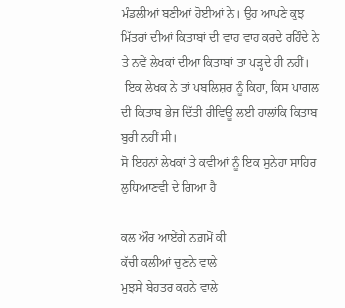ਮੰਡਲੀਆਂ ਬਣੀਆਂ ਹੋਈਆਂ ਨੇ। ਉਹ ਆਪਣੇ ਕੁਝ ਮਿੱਤਰਾਂ ਦੀਆਂ ਕਿਤਾਬਾਂ ਦੀ ਵਾਹ ਵਾਹ ਕਰਦੇ ਰਹਿੰਦੇ ਨੇ ਤੇ ਨਵੇਂ ਲੇਖਕਾਂ ਦੀਆ ਕਿਤਾਬਾਂ ਤਾ ਪੜ੍ਹਦੇ ਹੀ ਨਹੀਂ।
 ਇਕ ਲੇਖਕ ਨੇ ਤਾਂ ਪਬਲਿਸ਼ਰ ਨੂੰ ਕਿਹਾ, ਕਿਸ ਪਾਗਲ ਦੀ ਕਿਤਾਬ ਭੇਜ ਦਿੱਤੀ ਰੀਵਿਊ ਲਈ ਹਾਲਾਂਕਿ ਕਿਤਾਬ ਬੁਰੀ ਨਹੀਂ ਸੀ।
ਸੋ ਇਹਨਾਂ ਲੇਖਕਾਂ ਤੇ ਕਵੀਆਂ ਨੂੰ ਇਕ ਸੁਨੇਹਾ ਸਾਹਿਰ ਲੁਧਿਆਣਵੀ ਦੇ ਗਿਆ ਹੈ

ਕਲ ਔਰ ਆਏਂਗੇ ਨਗ਼ਮੋਂ ਕੀ
ਕੱਚੀ ਕਲੀਆਂ ਚੁਣਨੇ ਵਾਲੇ
ਮੁਝਸੇ ਬੇਹਤਰ ਕਹਨੇ ਵਾਲੇ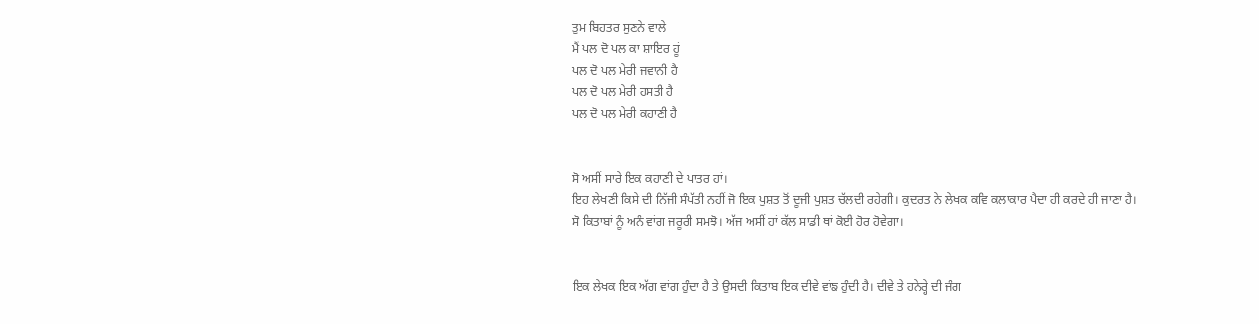ਤੁਮ ਬਿਹਤਰ ਸੁਣਨੇ ਵਾਲੇ
ਮੈਂ ਪਲ ਦੋ ਪਲ ਕਾ ਸ਼ਾਇਰ ਹੂਂ
ਪਲ ਦੋ ਪਲ ਮੇਰੀ ਜਵਾਨੀ ਹੈ
ਪਲ ਦੋ ਪਲ ਮੇਰੀ ਹਸਤੀ ਹੈ
ਪਲ ਦੋ ਪਲ ਮੇਰੀ ਕਹਾਣੀ ਹੈ


ਸੋ ਅਸੀਂ ਸਾਰੇ ਇਕ ਕਹਾਣੀ ਦੇ ਪਾਤਰ ਹਾਂ।
ਇਹ ਲੇਖਣੀ ਕਿਸੇ ਦੀ ਨਿੱਜੀ ਸੰਪੱਤੀ ਨਹੀਂ ਜੋ ਇਕ ਪੁਸ਼ਤ ਤੋਂ ਦੂਜੀ ਪੁਸ਼ਤ ਚੱਲਦੀ ਰਹੇਗੀ। ਕੁਦਰਤ ਨੇ ਲੇਖਕ ਕਵਿ ਕਲਾਕਾਰ ਪੈਦਾ ਹੀ ਕਰਦੇ ਹੀ ਜਾਣਾ ਹੈ।
ਸੋ ਕਿਤਾਬਾਂ ਨੂੰ ਅਨੰ ਵਾਂਗ ਜਰੂਰੀ ਸਮਝੋ। ਅੱਜ ਅਸੀਂ ਹਾਂ ਕੱਲ ਸਾਡੀ ਥਾਂ ਕੋਈ ਹੋਰ ਹੋਵੇਗਾ।


ਇਕ ਲੇਖਕ ਇਕ ਅੱਗ ਵਾਂਗ ਹੁੰਦਾ ਹੈ ਤੇ ਉਸਦੀ ਕਿਤਾਬ ਇਕ ਦੀਵੇ ਵਾਂਙ ਹੁੰਦੀ ਹੈ। ਦੀਵੇ ਤੇ ਹਨੇਰ੍ਹੇ ਦੀ ਜੰਗ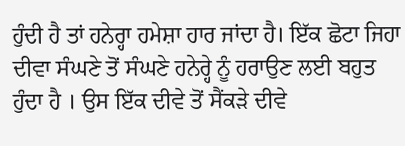ਹੁੰਦੀ ਹੈ ਤਾਂ ਹਨੇਰ੍ਹਾ ਹਮੇਸ਼ਾ ਹਾਰ ਜਾਂਦਾ ਹੈ। ਇੱਕ ਛੋਟਾ ਜਿਹਾ ਦੀਵਾ ਸੰਘਣੇ ਤੋਂ ਸੰਘਣੇ ਹਨੇਰ੍ਹੇ ਨੂੰ ਹਰਾਉਣ ਲਈ ਬਹੁਤ ਹੁੰਦਾ ਹੈ । ਉਸ ਇੱਕ ਦੀਵੇ ਤੋਂ ਸੈਂਕੜੇ ਦੀਵੇ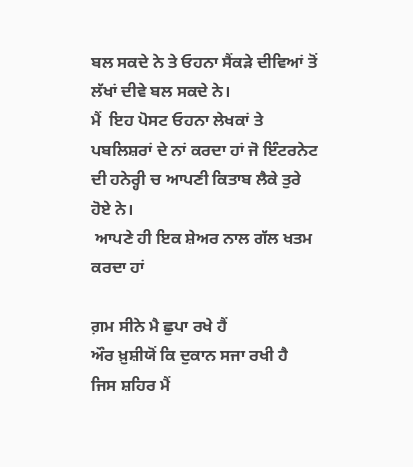ਬਲ ਸਕਦੇ ਨੇ ਤੇ ਓਹਨਾ ਸੈਂਕੜੇ ਦੀਵਿਆਂ ਤੋਂ ਲੱਖਾਂ ਦੀਵੇ ਬਲ ਸਕਦੇ ਨੇ।
ਮੈਂ  ਇਹ ਪੋਸਟ ਓਹਨਾ ਲੇਖਕਾਂ ਤੇ ਪਬਲਿਸ਼ਰਾਂ ਦੇ ਨਾਂ ਕਰਦਾ ਹਾਂ ਜੋ ਇੰਟਰਨੇਟ ਦੀ ਹਨੇਰ੍ਹੀ ਚ ਆਪਣੀ ਕਿਤਾਬ ਲੈਕੇ ਤੁਰੇ ਹੋਏ ਨੇ।
 ਆਪਣੇ ਹੀ ਇਕ ਸ਼ੇਅਰ ਨਾਲ ਗੱਲ ਖਤਮ ਕਰਦਾ ਹਾਂ

ਗ਼ਮ ਸੀਨੇ ਮੈ ਛੁਪਾ ਰਖੇ ਹੈਂ
ਔਰ ਖ਼ੁਸ਼ੀਯੋਂ ਕਿ ਦੁਕਾਨ ਸਜਾ ਰਖੀ ਹੈ
ਜਿਸ ਸ਼ਹਿਰ ਮੈਂ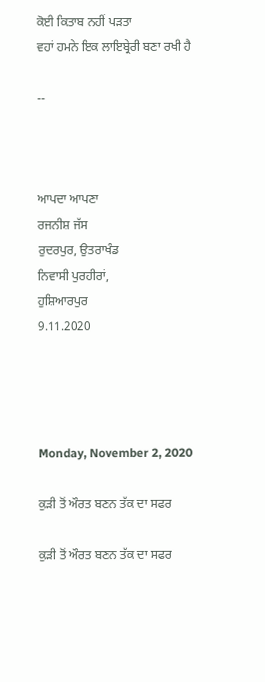ਕੋਈ ਕਿਤਾਬ ਨਹੀਂ ਪੜਤਾ
ਵਹਾਂ ਹਮਨੇ ਇਕ ਲਾਇਬ੍ਰੇਰੀ ਬਣਾ ਰਖੀ ਹੈ

--



ਆਪਦਾ ਆਪਣਾ
ਰਜਨੀਸ਼ ਜੱਸ
ਰੁਦਰਪੁਰ, ਉਤਰਾਖੰਡ
ਨਿਵਾਸੀ ਪੁਰਹੀਰਾਂ,
ਹੁਸ਼ਿਆਰਪੁਰ
9.11.2020




Monday, November 2, 2020

ਕੁੜੀ ਤੋਂ ਔਰਤ ਬਣਨ ਤੱਕ ਦਾ ਸਫਰ

ਕੁੜੀ ਤੋਂ ਔਰਤ ਬਣਨ ਤੱਕ ਦਾ ਸਫਰ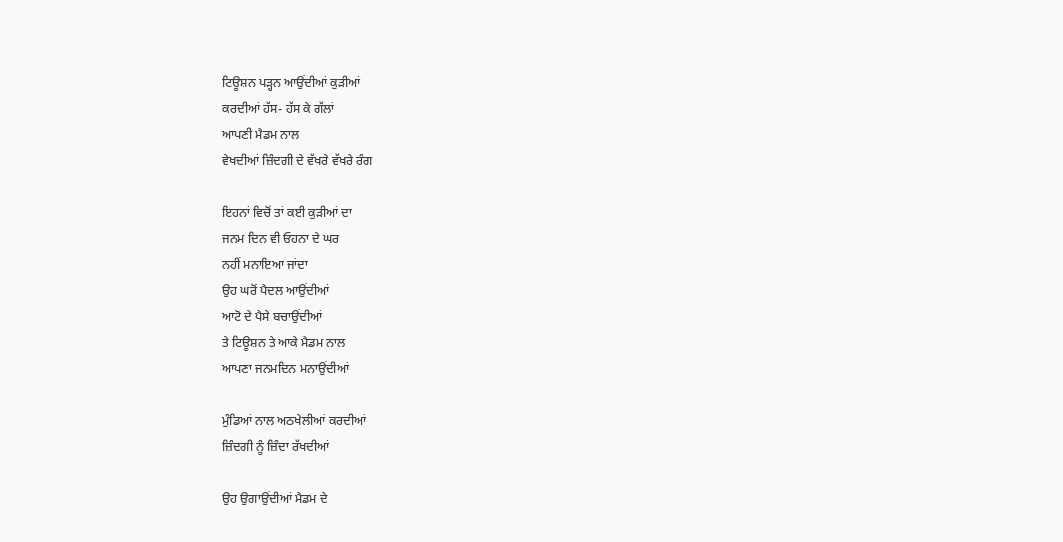ਟਿਊਸ਼ਨ ਪੜ੍ਹਨ ਆਉਂਦੀਆਂ ਕੁੜੀਆਂ
ਕਰਦੀਆਂ ਹੱਸ- ਹੱਸ ਕੇ ਗੱਲਾਂ
ਆਪਣੀ ਮੈਡਮ ਨਾਲ
ਵੇਖਦੀਆਂ ਜ਼ਿੰਦਗੀ ਦੇ ਵੱਖਰੇ ਵੱਖਰੇ ਰੰਗ

ਇਹਨਾਂ ਵਿਚੋਂ ਤਾਂ ਕਈ ਕੁੜੀਆਂ ਦਾ
ਜਨਮ ਦਿਨ ਵੀ ਓਹਨਾ ਦੇ ਘਰ
ਨਹੀਂ ਮਨਾਇਆ ਜਾਂਦਾ
ਉਹ ਘਰੋਂ ਪੈਦਲ ਆਉਂਦੀਆਂ
ਆਟੋ ਦੇ ਪੈਸੇ ਬਚਾਉਂਦੀਆਂ
ਤੇ ਟਿਊਸ਼ਨ ਤੇ ਆਕੇ ਮੈਡਮ ਨਾਲ
ਆਪਣਾ ਜਨਮਦਿਨ ਮਨਾਉਂਦੀਆਂ

ਮੁੰਡਿਆਂ ਨਾਲ ਅਠਖੇਲੀਆਂ ਕਰਦੀਆਂ
ਜ਼ਿੰਦਗੀ ਨੂੰ ਜ਼ਿੰਦਾ ਰੱਖਦੀਆਂ

ਉਹ ਉਗਾਉਂਦੀਆਂ ਮੈਡਮ ਦੇ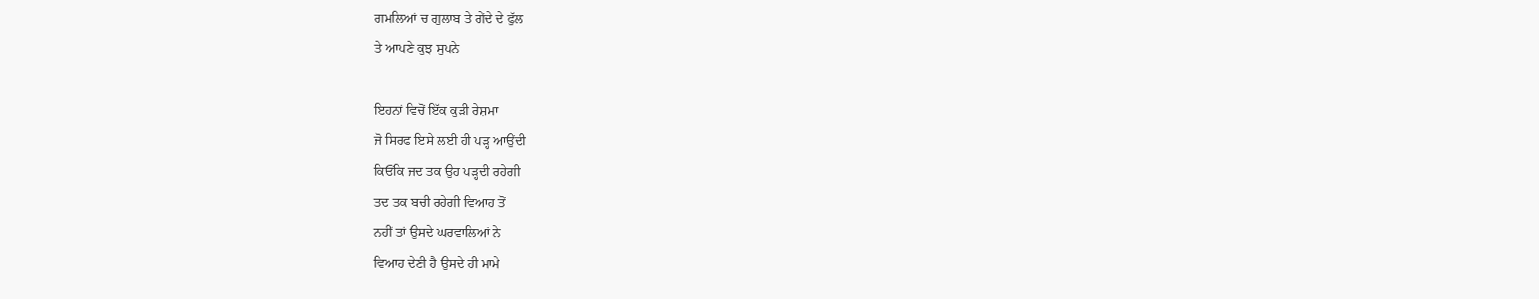ਗਮਲਿਆਂ ਚ ਗੁਲਾਬ ਤੇ ਗੇਂਦੇ ਦੇ ਫੁੱਲ
ਤੇ ਆਪਣੇ ਕੁਝ ਸੁਪਨੇ

ਇਹਨਾਂ ਵਿਚੋਂ ਇੱਕ ਕੁੜੀ ਰੇਸ਼ਮਾ
ਜੋ ਸਿਰਫ ਇਸੇ ਲਈ ਹੀ ਪੜ੍ਹ ਆਉਂਦੀ
ਕਿਓਂਕਿ ਜਦ ਤਕ ਉਹ ਪੜ੍ਹਦੀ ਰਹੇਗੀ
ਤਦ ਤਕ ਬਚੀ ਰਹੇਗੀ ਵਿਆਹ ਤੋਂ
ਨਹੀਂ ਤਾਂ ਉਸਦੇ ਘਰਵਾਲਿਆਂ ਨੇ
ਵਿਆਹ ਦੇਣੀ ਹੈ ਉਸਦੇ ਹੀ ਮਾਮੇ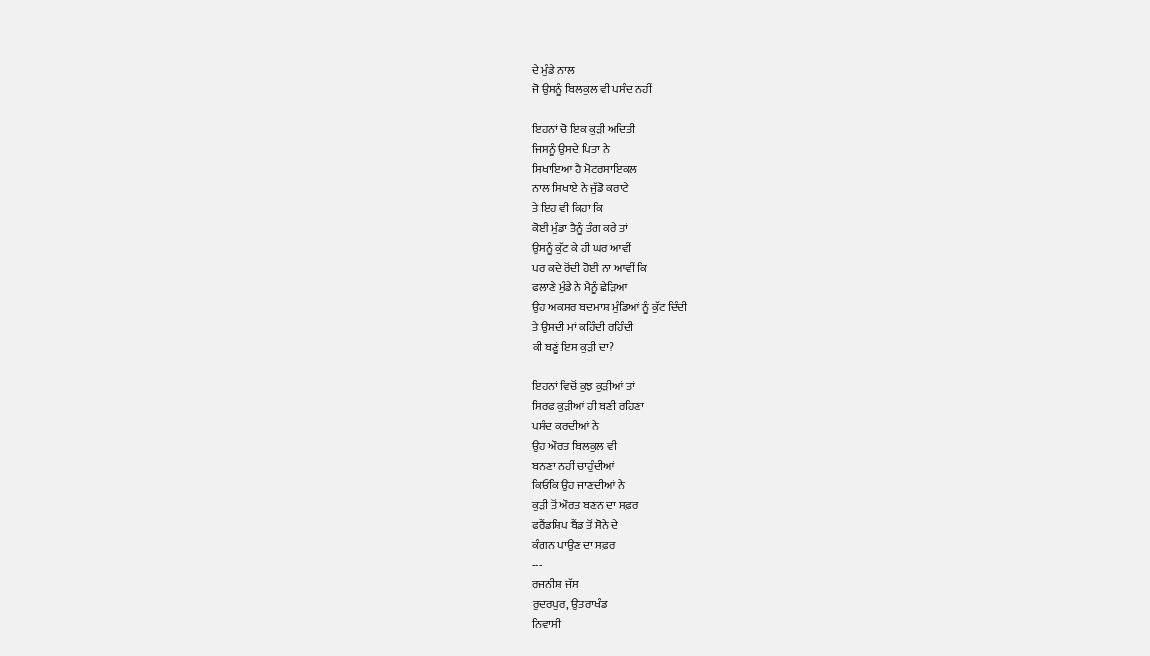ਦੇ ਮੁੰਡੇ ਨਾਲ
ਜੋ ਉਸਨੂੰ ਬਿਲਕੁਲ ਵੀ ਪਸੰਦ ਨਹੀਂ

ਇਹਨਾਂ ਚੋ ਇਕ ਕੁੜੀ ਅਦਿਤੀ
ਜਿਸਨੂੰ ਉਸਦੇ ਪਿਤਾ ਨੇ
ਸਿਖਾਇਆ ਹੈ ਮੋਟਰਸਾਇਕਲ
ਨਾਲ ਸਿਖਾਏ ਨੇ ਜੁੱਡੋ ਕਰਾਟੇ
ਤੇ ਇਹ ਵੀ ਕਿਹਾ ਕਿ
ਕੋਈ ਮੁੰਡਾ ਤੈਨੂੰ ਤੰਗ ਕਰੇ ਤਾਂ
ਉਸਨੂੰ ਕੁੱਟ ਕੇ ਹੀ ਘਰ ਆਵੀਂ
ਪਰ ਕਦੇ ਰੋਂਦੀ ਹੋਈ ਨਾ ਆਵੀਂ ਕਿ
ਫਲਾਣੇ ਮੁੰਡੇ ਨੇ ਮੈਨੂੰ ਛੇੜਿਆ
ਉਹ ਅਕਸਰ ਬਦਮਾਸ਼ ਮੁੰਡਿਆਂ ਨੂੰ ਕੁੱਟ ਦਿੰਦੀ
ਤੇ ਉਸਦੀ ਮਾਂ ਕਹਿੰਦੀ ਰਹਿੰਦੀ
ਕੀ ਬਣੂਂ ਇਸ ਕੁੜੀ ਦਾ?

ਇਹਨਾਂ ਵਿਚੋਂ ਕੁਝ ਕੁੜੀਆਂ ਤਾਂ
ਸਿਰਫ ਕੁੜੀਆਂ ਹੀ ਬਣੀ ਰਹਿਣਾ
ਪਸੰਦ ਕਰਦੀਆਂ ਨੇ
ਉਹ ਔਰਤ ਬਿਲਕੁਲ ਵੀ
ਬਨਣਾ ਨਹੀਂ ਚਾਹੁੰਦੀਆਂ
ਕਿਓਂਕਿ ਉਹ ਜਾਣਦੀਆਂ ਨੇ
ਕੁੜੀ ਤੋਂ ਔਰਤ ਬਣਨ ਦਾ ਸਫ਼ਰ
ਫਰੈਂਡਸ਼ਿਪ ਬੈਂਡ ਤੋਂ ਸੋਨੇ ਦੇ
ਕੰਗਨ ਪਾਉਣ ਦਾ ਸਫ਼ਰ
---
ਰਜਨੀਸ਼ ਜੱਸ
ਰੁਦਰਪੁਰ, ਉਤਰਾਖੰਡ
ਨਿਵਾਸੀ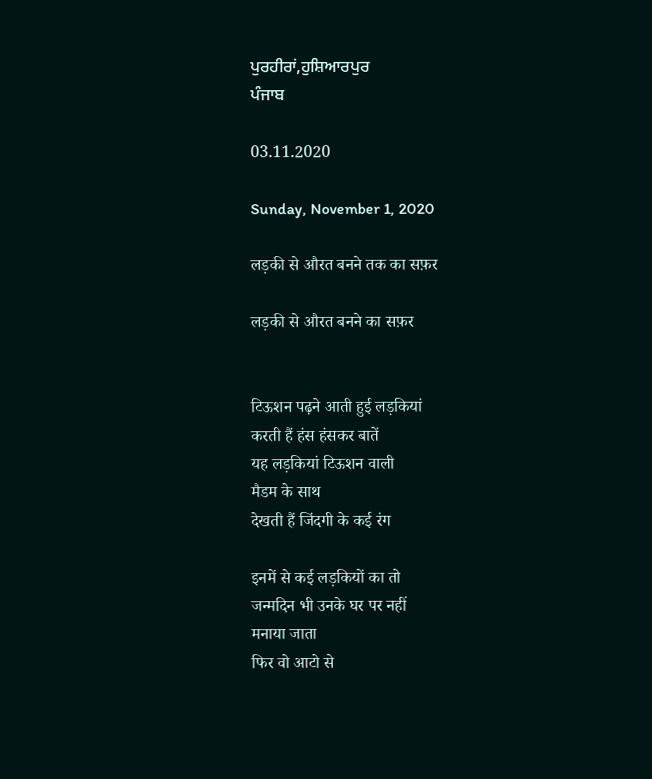ਪੁਰਹੀਰਾਂ,ਹੁਸ਼ਿਆਰਪੁਰ
ਪੰਜਾਬ

03.11.2020

Sunday, November 1, 2020

लड़की से औरत बनने तक का सफ़र

लड़की से औरत बनने का सफ़र


टिऊशन पढ़ने आती हुई लड़कियां
करती हैं हंस हंसकर बातें
यह लड़कियां टिऊशन वाली
मैडम के साथ
देखती हैं जिंदगी के कई रंग

इनमें से कई लड़कियों का तो
जन्मदिन भी उनके घर पर नहीं
मनाया जाता
फिर वो आटो से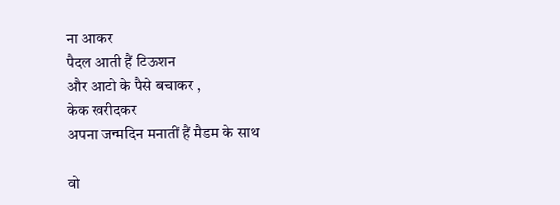ना आकर
पैदल आती हैं टिऊशन
और आटो के पैसे बचाकर ,
केक खरीदकर
अपना जन्मदिन मनातीं हैं मैडम के साथ

वो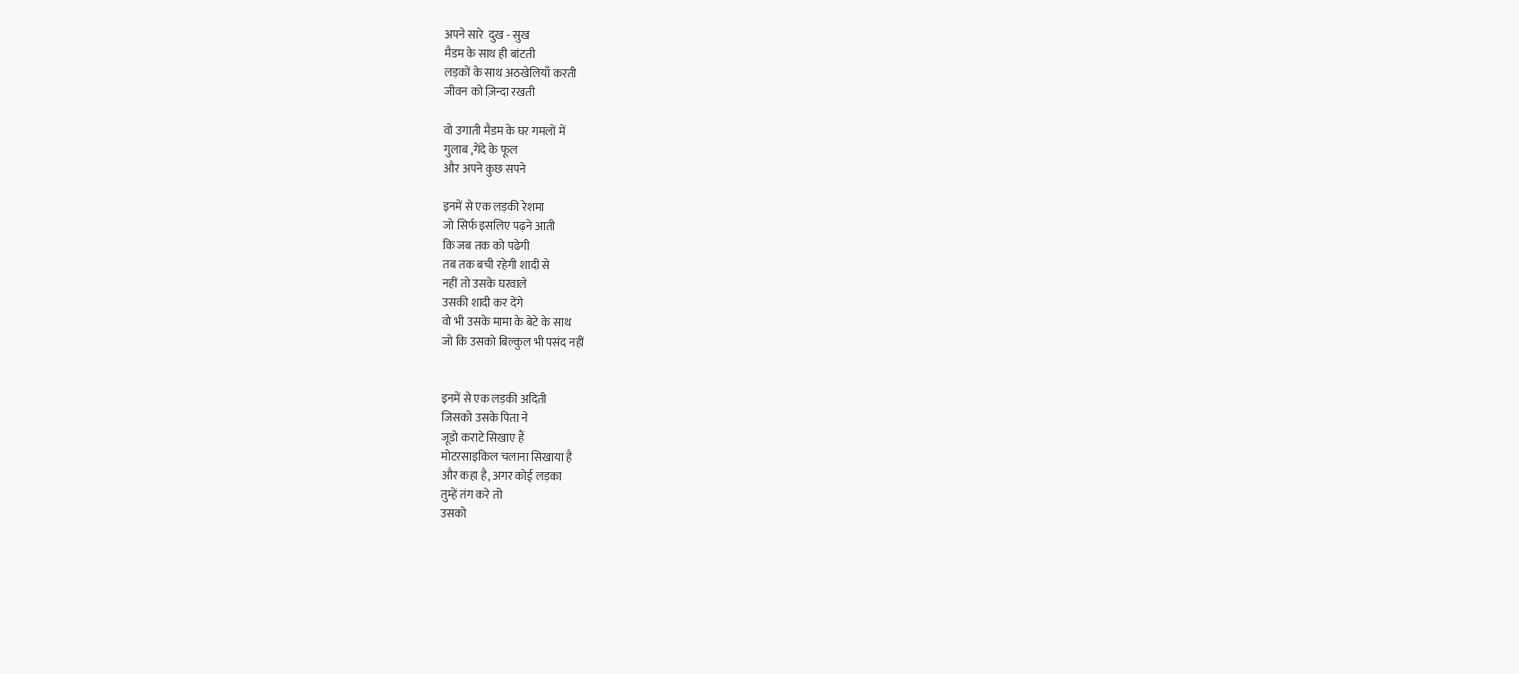अपने सारे  दुख - सुख
मैडम के साथ ही बांटती
लड़कों के साथ अठखेलियाँ करती
जीवन को ज़िन्दा रखती

वो उगाती मैडम के घर गमलों में
गुलाब ,गेंदे के फूल
और अपने कुछ सपने

इनमें से एक लड़की रेशमा
जो सिर्फ इसलिए पढ़ने आती
कि जब तक को पढेगी
तब तक बची रहेगी शादी से
नहीं तो उसके घरवाले
उसकी शादी कर देंगे
वो भी उसके मामा के बेटे के साथ
जो कि उसको बिल्कुल भी पसंद नहीं


इनमें से एक लड़की अदिती
जिसको उसके पिता ने
जूडो कराटे सिखाए हैं
मोटरसाइकिल चलाना सिखाया है
और कहा है, अगर कोई लड़का
तुम्हें तंग करे तो
उसको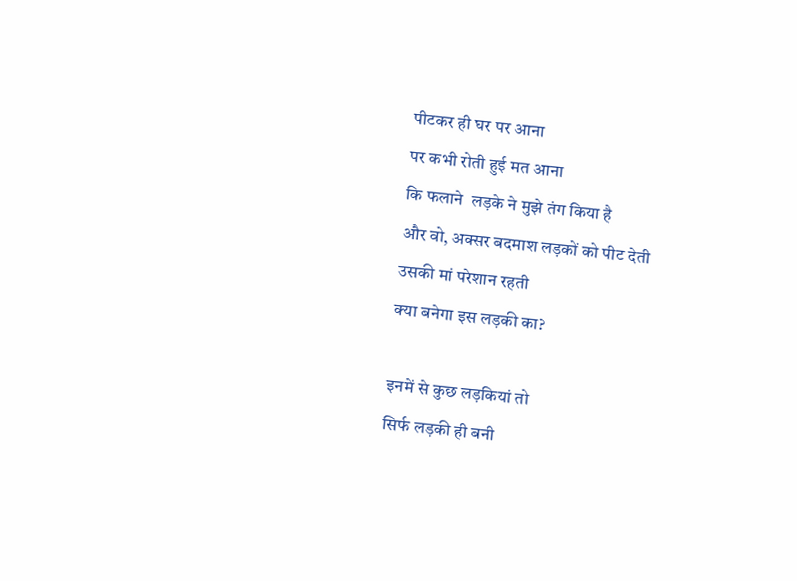पीटकर ही घर पर आना
पर कभी रोती हुई मत आना
कि फलाने  लड़के ने मुझे तंग किया है
और वो, अक्सर बदमाश लड़कों को पीट देती
उसकी मां परेशान रहती
क्या बनेगा इस लड़की का?

इनमें से कुछ लड़कियां तो
सिर्फ लड़की ही बनी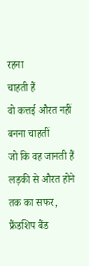रहना
चाहती हैं
वो कत्तई औरत नहीं बनना चाहतीं
जो कि वह जानती हैं
लड़की से औरत होने तक का सफर,
फ्रैंडशिप बैंड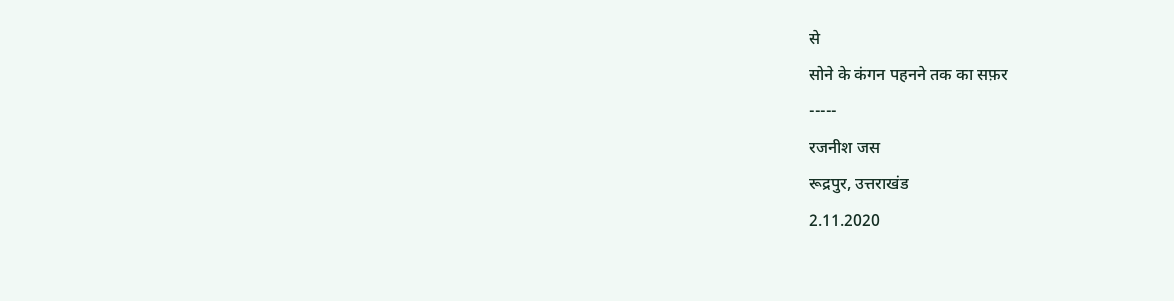से
सोने के कंगन पहनने तक का सफ़र
-----
रजनीश जस
रूद्रपुर, उत्तराखंड
2.11.2020